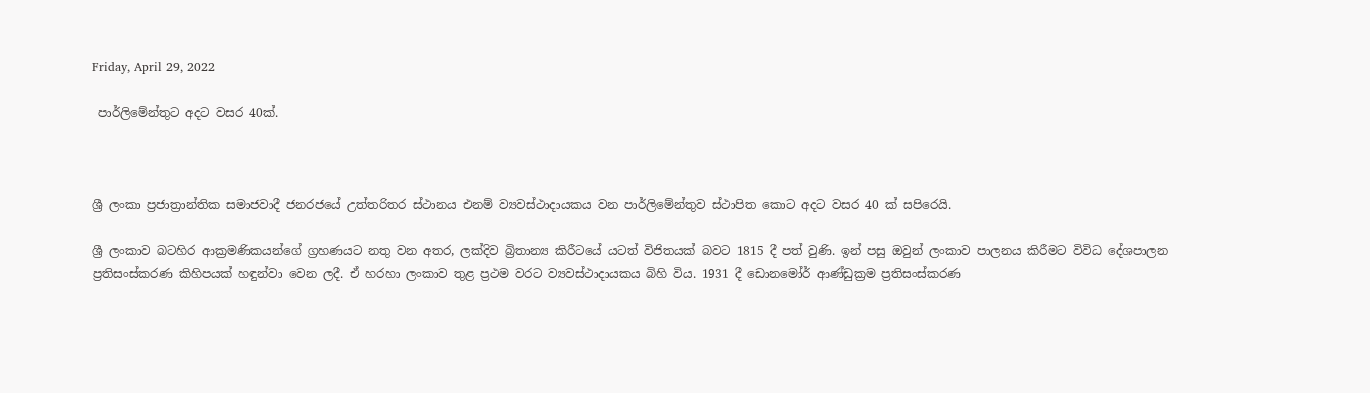Friday, April 29, 2022

 පාර්ලිමේන්තුට අදට වසර 40ක්.



ශ්‍රී ලංකා ප්‍රජාත්‍රාන්තික සමාජවාදී ජනරජයේ උත්තරිතර ස්ථානය එනම් ව්‍යවස්ථාදායකය වන පාර්ලිමේන්තුව ස්ථාපිත කොට අදට වසර 40 ක් සපිරෙයි.

ශ්‍රී ලංකාව බටහිර ආක්‍රමණිකයන්ගේ ග්‍රහණයට නතු වන අතර, ලක්දිව බ්‍රිතාන්‍ය කිරීටයේ යටත් විජිතයක් බවට 1815 දී පත් වුණි. ඉන් පසු ඔවුන් ලංකාව පාලනය කිරීමට විවිධ දේශපාලන ප්‍රතිසංස්කරණ කිහිපයක් හඳුන්වා වෙන ලදී. ඒ හරහා ලංකාව තුළ ප්‍රථම වරට ව්‍යවස්ථාදායකය බිහි විය. 1931 දී ඩොනමෝර් ආණ්ඩුක්‍රම ප්‍රතිසංස්කරණ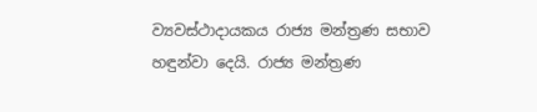ව්‍යවස්ථාදායකය රාජ්‍ය මන්ත්‍රණ සභාව හඳුන්වා දෙයි. රාජ්‍ය මන්ත්‍රණ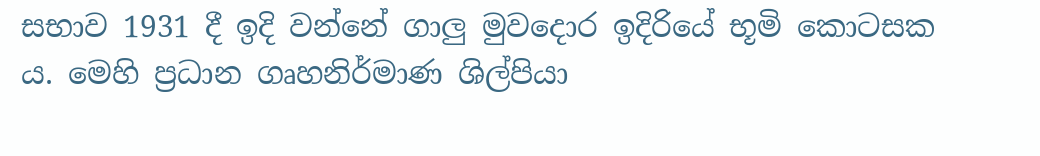සභාව 1931 දී ඉදි වන්නේ ගාලු මුවදොර ඉදිරියේ භූමි කොටසක ය. මෙහි ප්‍රධාන ගෘහනිර්මාණ ශිල්පියා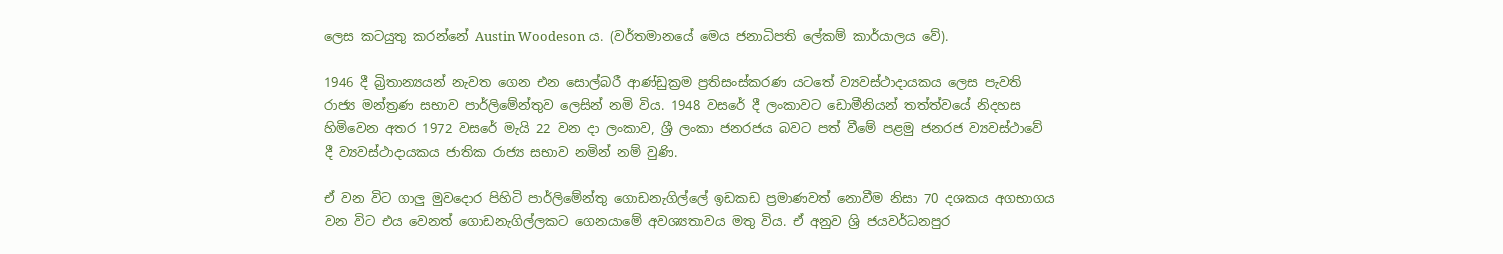ලෙස කටයුතු කරන්නේ Austin Woodeson ය. (වර්තමානයේ මෙය ජනාධිපති ලේකම් කාර්යාලය වේ).

1946 දී බ්‍රිතාන්‍යයන් නැවත ගෙන එන සොල්බරී ආණ්ඩුක්‍රම ප්‍රතිසංස්කරණ යටතේ ව්‍යවස්ථාදායකය ලෙස පැවති රාජ්‍ය මන්ත්‍රණ සභාව පාර්ලිමේන්තුව ලෙසින් නමි විය. 1948 වසරේ දී ලංකාවට ඩොමීනියන් තත්ත්වයේ නිදහස හිමිවෙන අතර 1972 වසරේ මැයි 22 වන දා ලංකාව, ශ්‍රී ලංකා ජනරජය බවට පත් වීමේ පළමු ජනරජ ව්‍යවස්ථාවේ දී ව්‍යවස්ථාදායකය ජාතික රාජ්‍ය සභාව නමින් නම් වුණි.

ඒ වන විට ගාලු මුවදොර පිහිටි පාර්ලිමේන්තු ගොඩනැගිල්ලේ ඉඩකඩ ප්‍රමාණවත් නොවීම නිසා 70 දශකය අගභාගය වන විට එය වෙනත් ගොඩනැගිල්ලකට ගෙනයාමේ අවශ්‍යතාවය මතු විය. ඒ අනුව ශ්‍රි ජයවර්ධනපුර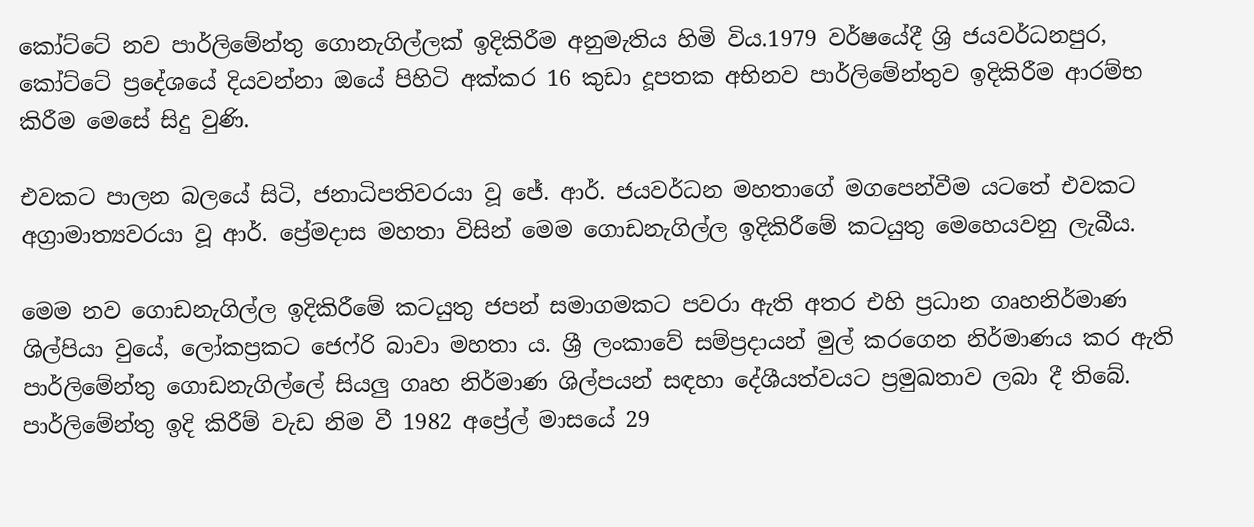කෝට්ටේ නව පාර්ලිමේන්තු ගොනැගිල්ලක් ඉදිකිරීම අනුමැතිය හිමි විය.1979 වර්ෂයේදී ශ්‍රි ජයවර්ධනපුර, කෝට්ටේ ප්‍රදේශයේ දියවන්නා ඔයේ පිහිටි අක්කර 16 කුඩා දූපතක අභිනව පාර්ලිමේන්තුව ඉදිකිරීම ආරම්භ කිරීම මෙසේ සිදු වුණි.

එවකට පාලන බලයේ සිටි, ජනාධිපතිවරයා වූ ජේ. ආර්. ජයවර්ධන මහතාගේ මගපෙන්වීම යටතේ එවකට අග්‍රාමාත්‍යවරයා වූ ආර්. ප්‍රේමදාස මහතා විසින් මෙම ගොඩනැගිල්ල ඉදිකිරීමේ කටයුතු මෙහෙයවනු ලැබීය.

මෙම නව ගොඩනැගිල්ල ඉදිකිරීමේ කටයුතු ජපන් සමාගමකට පවරා ඇති අතර එහි ප්‍රධාන ගෘහනිර්මාණ ශිල්පියා වුයේ, ලෝකප්‍රකට ජෙෆ්රි බාවා මහතා ය. ශ්‍රී ලංකාවේ සම්ප්‍රදායන් මුල් කරගෙන නිර්මාණය කර ඇති පාර්ලිමේන්තු ගොඩනැගිල්ලේ සියලු ගෘහ නිර්මාණ ශිල්පයන් සඳහා දේශීයත්වයට ප්‍රමුඛතාව ලබා දී තිබේ. පාර්ලිමේන්තු ඉදි කිරීම් වැඩ නිම වී 1982 අප්‍රේල් මාසයේ 29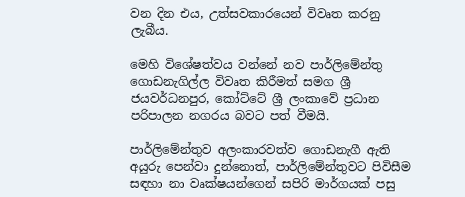වන දින එය, උත්සවකාරයෙන් විවෘත කරනු ලැබීය.

මෙහි විශේෂත්වය වන්නේ නව පාර්ලිමේන්තු ගොඩනැගිල්ල විවෘත කිරීමත් සමග ශ්‍රී ජයවර්ධනපුර, කෝට්ටේ ශ්‍රී ලංකාවේ ප්‍රධාන පරිපාලන නගරය බවට පත් වීමයි.

පාර්ලිමේන්තුව අලංකාරවත්ව ගොඩනැගී ඇති අයුරු පෙන්වා දුන්නොත්, පාර්ලිමේන්තුවට පිවිසීම සඳහා නා වෘක්ෂයන්ගෙන් සපිරි මාර්ගයක් පසු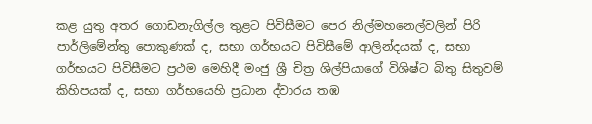කළ යුතු අතර ගොඩනැගිල්ල තුළට පිවිසීමට පෙර නිල්මහනෙල්වලින් පිරි පාර්ලිමේන්තු පොකුණක් ද, සභා ගර්භයට පිවිසීමේ ආලින්දයක් ද, සභා ගර්භයට පිවිසීමට ප්‍රථම මෙහිදී මංජු ශ්‍රී චිත්‍ර ශිල්පියාගේ විශිෂ්ට බිතු සිතුවම් කිහිපයක් ද, සභා ගර්භයෙහි ප්‍රධාන ද්වාරය තඹ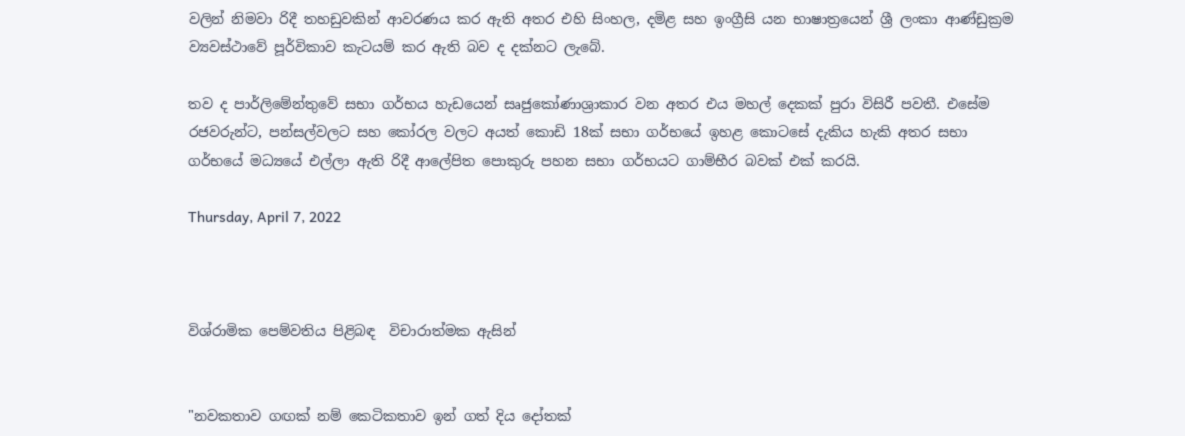වලින් නිමවා රිදී තහඩුවකින් ආවරණය කර ඇති අතර එහි සිංහල, දමිළ සහ ඉංග්‍රීසි යන භාෂාත්‍රයෙන් ශ්‍රී ලංකා ආණ්ඩුක්‍රම ව්‍යවස්ථාවේ පූර්විකාව කැටයම් කර ඇති බව ද දක්නට ලැබේ.

තව ද පාර්ලිමේන්තුවේ සභා ගර්භය හැඩයෙන් සෘජුකෝණාශ්‍රාකාර වන අතර එය මහල් දෙකක් පුරා විසිරී පවතී. එසේම රජවරුන්ට, පන්සල්වලට සහ කෝරල වලට අයත් කොඩි 18ක් සභා ගර්භයේ ඉහළ කොටසේ දැකිය හැකි අතර සභා ගර්භයේ මධ්‍යයේ එල්ලා ඇති රිදී ආලේපිත පොකුරු පහන සභා ගර්භයට ගාම්භීර බවක් එක් කරයි.

Thursday, April 7, 2022



විශ්රාමික පෙම්වතිය පිළිබඳ  විචාරාත්මක ඇසින්


"නවකතාව ගඟක් නම් කෙටිකතාව ඉන් ගත් දිය දෝතක්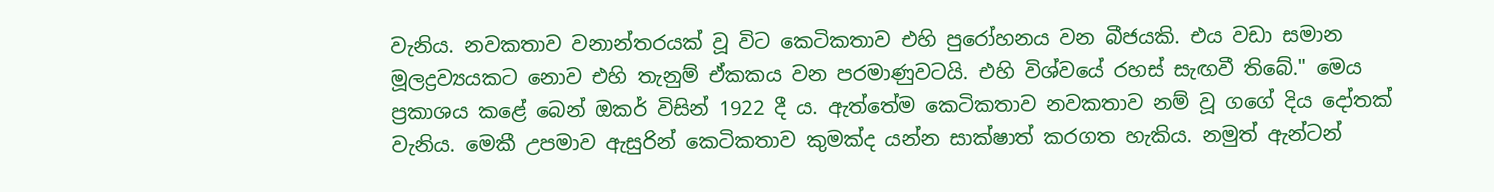වැනිය. නවකතාව වනාන්තරයක් වූ විට කෙටිකතාව එහි පුරෝහනය වන බීජයකි. එය වඩා සමාන  මූලද්‍රව්‍යයකට නොව එහි තැනුම් ඒකකය වන පරමාණුවටයි. එහි විශ්වයේ රහස් සැඟවී තිබේ." මෙය ප්‍රකාශය කළේ බෙන් ඔකර් විසින් 1922 දී ය. ඇත්තේම කෙටිකතාව නවකතාව නම් වූ ගගේ දිය දෝතක් වැනිය. මෙකී උපමාව ඇසුරින් කෙටිකතාව කුමක්ද යන්න සාක්ෂාත් කරගත හැකිය. නමුත් ඇන්ටන්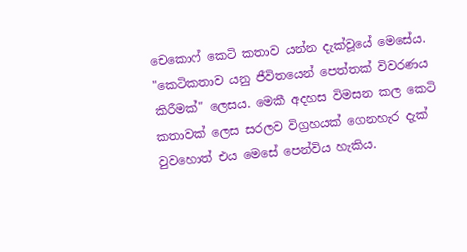චෙකොෆ් කෙටි කතාව යන්න දැක්වූයේ මෙසේය. "කෙටිකතාව යනු ජීවිතයෙන් පෙත්තක් විවරණය කිරීමක්" ලෙසය. මෙකී අදහස විමසන කල කෙටි කතාවක් ලෙස සරලව විග්‍රහයක් ගෙනහැර දැක් වුවහොත් එය මෙසේ පෙන්විය හැකිය.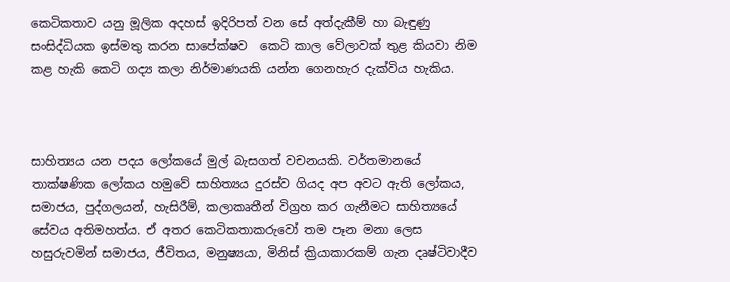කෙටිකතාව යනු මූලික අදහස් ඉදිරිපත් වන සේ අත්දැකීම් හා බැඳුණු සංසිද්ධියක ඉස්මතු කරන සාපේක්ෂව  කෙටි කාල වේලාවක් තුළ කියවා නිම කළ හැකි කෙටි ගද්‍ය කලා නිර්මාණයකි යන්න ගෙනහැර දැක්විය හැකිය.



සාහිත්‍යය යන පදය ලෝකයේ මුල් බැසගත් වචනයකි. වර්තමානයේ තාක්ෂණික ලෝකය හමුවේ සාහිත්‍යය දුරස්ව ගියද අප අවට ඇති ලෝකය, සමාජය, පුද්ගලයන්, හැසිරීම්, කලාකෘතීන් විග්‍රහ කර ගැනීමට සාහිත්‍යයේ සේවය අතිමහත්ය. ඒ අතර කෙටිකතාකරුවෝ තම පෑන මනා ලෙස හසුරුවමින් සමාජය, ජීවිතය, මනුෂ්‍යයා, මිනිස් ක්‍රියාකාරකම් ගැන දෘෂ්ටිවාදීව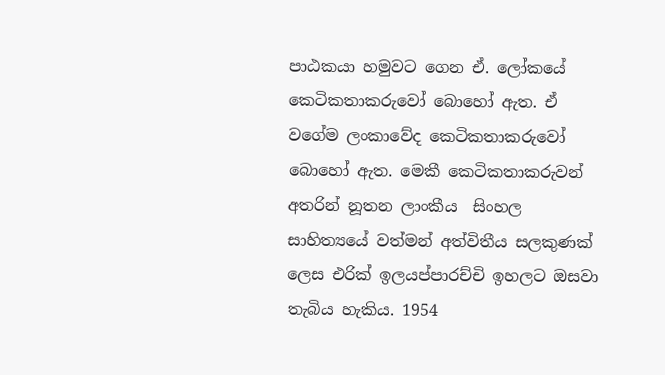පාඨකයා හමුවට ගෙන ඒ. ලෝකයේ කෙටිකතාකරුවෝ බොහෝ ඇත. ඒ වගේම ලංකාවේද කෙටිකතාකරුවෝ බොහෝ ඇත. මෙකී කෙටිකතාකරුවන් අතරින් නූතන ලාංකීය  සිංහල සාහිත්‍යයේ වත්මන් අත්විතීය සලකුණක් ලෙස එරික් ඉලයප්පාරච්චි ඉහලට ඔසවා තැබිය හැකිය. 1954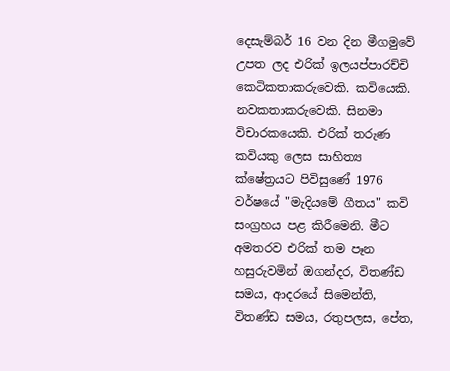දෙසැම්බර් 16 වන දින මීගමුවේ උපත ලද එරික් ඉලයප්පාරච්චි කෙටිකතාකරුවෙකි. කවියෙකි. නවකතාකරුවෙකි. සිනමා විචාරකයෙකි. එරික් තරුණ කවියකු ලෙස සාහිත්‍ය ක්ෂේත්‍රයට පිවිසුණේ 1976 වර්ෂයේ "මැදියමේ ගීතය" කවි සංග්‍රහය පළ කිරීමෙනි. මීට අමතරව එරික් තම පෑන හසුරුවමින් ඔගන්දර, විතණ්ඩ සමය, ආදරයේ සිමෙන්ති, විතණ්ඩ සමය, රතුපලස, පේත,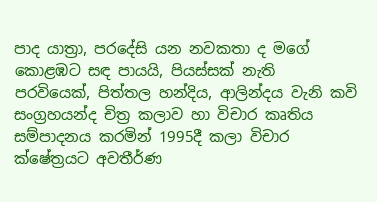පාද යාත්‍රා, පරදේසි යන නවකතා ද මගේ කොළඹට සඳ පායයි, පියස්සක් නැති පරවියෙක්, පිත්තල හන්දිය, ආලින්දය වැනි කවි සංග්‍රහයන්ද චිත්‍ර කලාව හා විචාර කෘතිය සම්පාදනය කරමින් 1995දී කලා විචාර ක්ෂේත්‍රයට අවතීර්ණ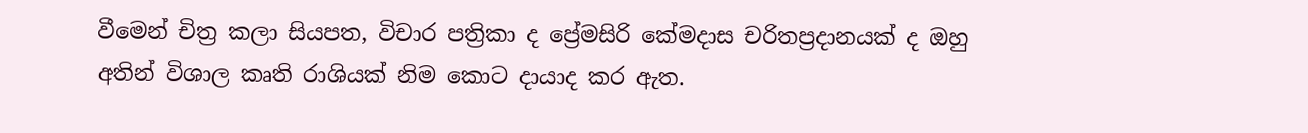වීමෙන් චිත්‍ර කලා සියපත, විචාර පත්‍රිකා ද ප්‍රේමසිරි කේමදාස චරිතප්‍රදානයක් ද ඔහු අතින් විශාල කෘති රාශියක් නිම කොට දායාද කර ඇත.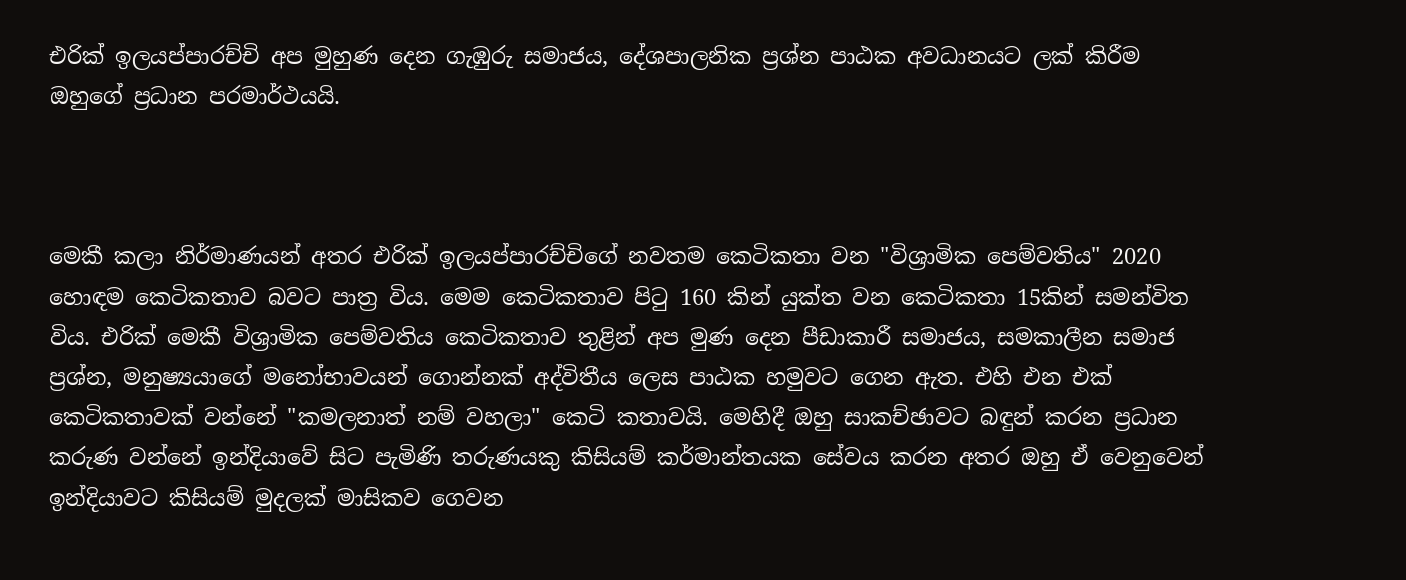එරික් ඉලයප්පාරච්චි අප මුහුණ දෙන ගැඹුරු සමාජය, දේශපාලනික ප්‍රශ්න පාඨක අවධානයට ලක් කිරීම ඔහුගේ ප්‍රධාන පරමාර්ථයයි.



මෙකී කලා නිර්මාණයන් අතර එරික් ඉලයප්පාරච්චිගේ නවතම කෙටිකතා වන "විශ්‍රාමික පෙම්වතිය" 2020 හොඳම කෙටිකතාව බවට පාත්‍ර විය. මෙම කෙටිකතාව පිටු 160 කින් යුක්ත වන කෙටිකතා 15කින් සමන්විත විය. එරික් මෙකී විශ්‍රාමික පෙම්වතිය කෙටිකතාව තුළින් අප මුණ දෙන පීඩාකාරී සමාජය, සමකාලීන සමාජ ප්‍රශ්න, මනුෂ්‍යයාගේ මනෝභාවයන් ගොන්නක් අද්විතීය ලෙස පාඨක හමුවට ගෙන ඇත. එහි එන එක් කෙටිකතාවක් වන්නේ "කමලනාත් නම් වහලා" කෙටි කතාවයි. මෙහිදී ඔහු සාකච්ඡාවට බඳුන් කරන ප්‍රධාන කරුණ වන්නේ ඉන්දියාවේ සිට පැමිණි තරුණයකු කිසියම් කර්මාන්තයක සේවය කරන අතර ඔහු ඒ වෙනුවෙන් ඉන්දියාවට කිසියම් මුදලක් මාසිකව ගෙවන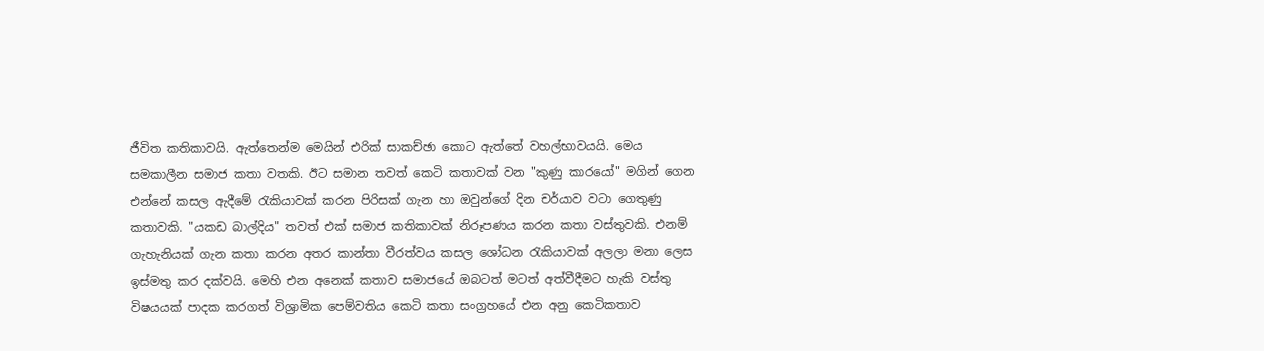ජීවිත කතිකාවයි. ඇත්තෙන්ම මෙයින් එරික් සාකච්ඡා කොට ඇත්තේ වහල්භාවයයි. මෙය සමකාලීන සමාජ කතා වතකි. ඊට සමාන තවත් කෙටි කතාවක් වන "කුණු කාරයෝ" මගින් ගෙන එන්නේ කසල ඇදීමේ රැකියාවක් කරන පිරිසක් ගැන හා ඔවුන්ගේ දින චර්යාව වටා ගෙතුණු කතාවකි. "යකඩ බාල්දිය" තවත් එක් සමාජ කතිකාවක් නිරූපණය කරන කතා වස්තුවකි. එනම් ගැහැනියක් ගැන කතා කරන අතර කාන්තා වීරත්වය කසල ශෝධන රැකියාවක් අලලා මනා ලෙස ඉස්මතු කර දක්වයි. මෙහි එන අනෙක් කතාව සමාජයේ ඔබටත් මටත් අත්වීදීමට හැකි වස්තු විෂයයක් පාදක කරගත් විශ්‍රාමික පෙම්වතිය කෙටි කතා සංග්‍රහයේ එන අනු කෙටිකතාව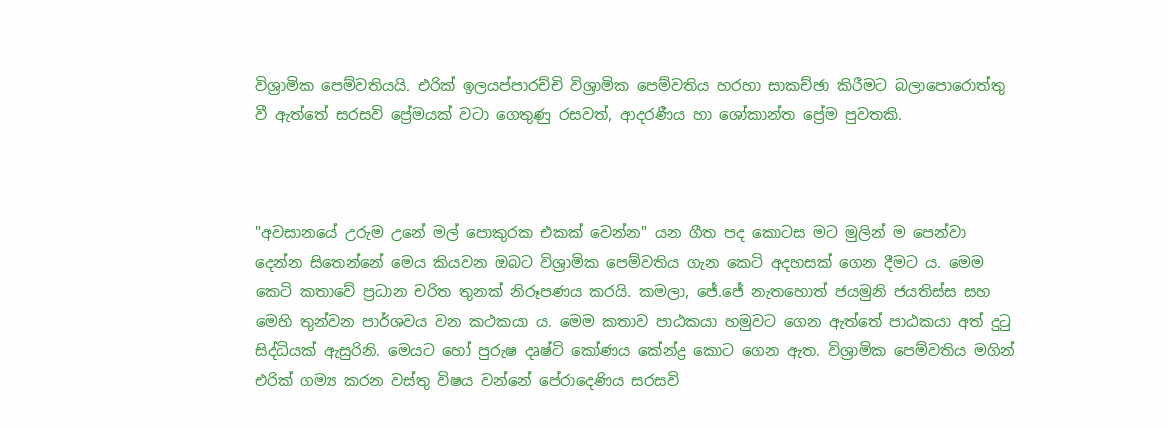විශ්‍රාමික පෙම්වතියයි. එරික් ඉලයප්පාරච්චි විශ්‍රාමික පෙම්වතිය හරහා සාකච්ඡා කිරීමට බලාපොරොත්තු වී ඇත්තේ සරසවි ප්‍රේමයක් වටා ගෙතුණු රසවත්, ආදරණීය හා ශෝකාන්ත ප්‍රේම පුවතකි.



"අවසානයේ උරුම උනේ මල් පොකුරක එකක් වෙන්න" යන ගීත පද කොටස මට මුලින් ම පෙන්වා දෙන්න සිතෙන්නේ මෙය කියවන ඔබට විශ්‍රාමික පෙම්වතිය ගැන කෙටි අදහසක් ගෙන දීමට ය. මෙම කෙටි කතාවේ ප්‍රධාන චරිත තුනක් නිරූපණය කරයි. කමලා, ජේ.ජේ නැතහොත් ජයමුනි ජයතිස්ස සහ මෙහි තුන්වන පාර්ශවය වන කථකයා ය. මෙම කතාව පාඨකයා හමුවට ගෙන ඇත්තේ පාඨකයා අත් දුටු සිද්ධියක් ඇසුරිනි. මෙයට හෝ පුරුෂ දෘෂ්ටි කෝණය කේන්ද්‍ර කොට ගෙන ඇත. විශ්‍රාමික පෙම්වතිය මගින් එරික් ගම්‍ය කරන වස්තු විෂය වන්නේ පේරාදෙණිය සරසවි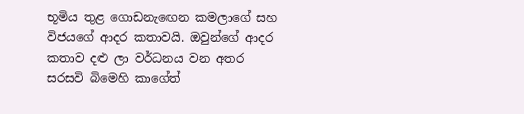භූමිය තුළ ගොඩනැඟෙන කමලාගේ සහ විජයගේ ආදර කතාවයි. ඔවුන්ගේ ආදර කතාව දළු ලා වර්ධනය වන අතර සරසවි බිමෙහි කාගේත්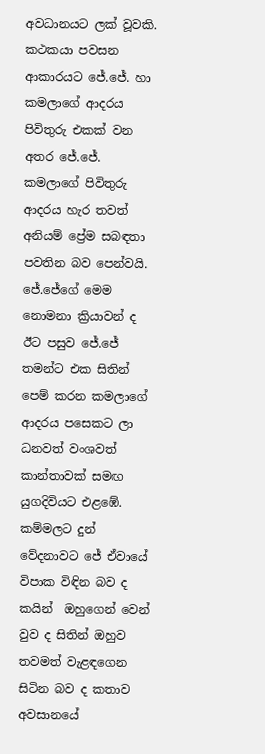අවධානයට ලක් වූවකි. කථකයා පවසන ආකාරයට ජේ.ජේ. හා කමලාගේ ආදරය පිවිතුරු එකක් වන අතර ජේ.ජේ. කමලාගේ පිවිතුරු ආදරය හැර තවත් අනියම් ප්‍රේම සබඳතා පවතින බව පෙන්වයි. ජේ.ජේගේ මෙම නොමනා ක්‍රියාවන් ද ඊට පසුව ජේ.ජේ තමන්ට එක සිතින් පෙම් කරන කමලාගේ ආදරය පසෙකට ලා ධනවත් වංශවත් කාන්තාවක් සමඟ යුගදිවියට එළඹේ. කම්මලට දුන් වේදනාවට ජේ ඒවායේ විපාක විඳින බව ද කයින්  ඔහුගෙන් වෙන් වුව ද සිතින් ඔහුව තවමත් වැළඳගෙන සිටින බව ද කතාව අවසානයේ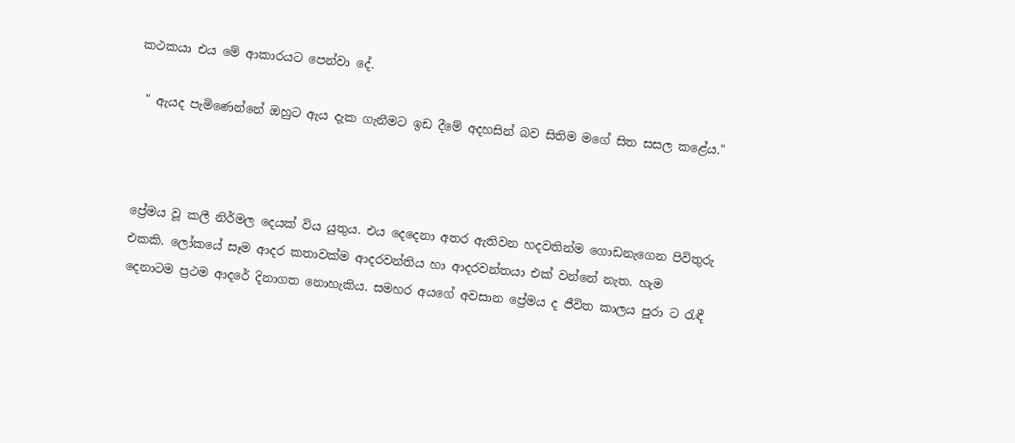කථකයා එය මේ ආකාරයට පෙන්වා දේ.

 " ඇයද පැමිණෙන්නේ ඔහුට ඇය දැක ගැනීමට ඉඩ දීමේ අදහසින් බව සිතිම මගේ සිත සසල කළේය."



ප්‍රේමය වූ කලී නිර්මල දෙයක් විය යුතුය. එය දෙදෙනා අතර ඇතිවන හදවතින්ම ගොඩනැගෙන පිවිතුරු එකකි. ලෝකයේ සෑම ආදර කතාවක්ම ආදරවන්තිය හා ආදරවන්තයා එක් වන්නේ නැත. හැම දෙනාටම ප්‍රථම ආදරේ දිනාගත නොහැකිය. සමහර අයගේ අවසාන ප්‍රේමය ද ජීවිත කාලය පුරා ට රැඳී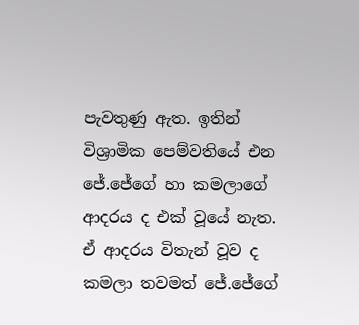පැවතුණු ඇත. ඉතින් විශ්‍රාමික පෙම්වතියේ එන ජේ.ජේගේ හා කමලාගේ ආදරය ද එක් වූයේ නැත. ඒ ආදරය විතැන් වූව ද  කමලා තවමත් ජේ.ජේගේ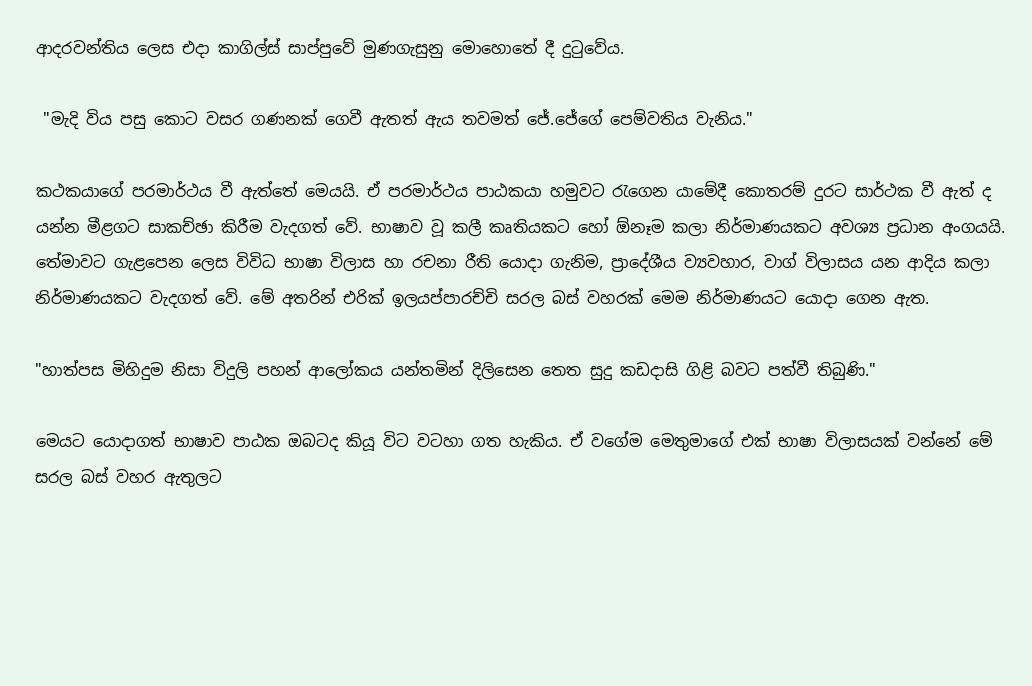ආදරවන්තිය ලෙස එදා කාගිල්ස් සාප්පුවේ මුණගැසුනු මොහොතේ දී දුටුවේය.

 "මැදි විය පසු කොට වසර ගණනක් ගෙවී ඇතත් ඇය තවමත් ජේ.ජේගේ පෙම්වතිය වැනිය."

කථකයාගේ පරමාර්ථය වී ඇත්තේ මෙයයි. ඒ පරමාර්ථය පාඨකයා හමුවට රැගෙන යාමේදී කොතරම් දුරට සාර්ථක වී ඇත් ද යන්න මීළගට සාකච්ඡා කිරීම වැදගත් වේ. භාෂාව වූ කලී කෘතියකට හෝ ඕනෑම කලා නිර්මාණයකට අවශ්‍ය ප්‍රධාන අංගයයි. තේමාවට ගැළපෙන ලෙස විවිධ භාෂා විලාස හා රචනා රීති යොදා ගැනිම, ප්‍රාදේශීය ව්‍යවහාර, වාග් විලාසය යන ආදිය කලා නිර්මාණයකට වැදගත් වේ. මේ අතරින් එරික් ඉලයප්පාරච්චි සරල බස් වහරක් මෙම නිර්මාණයට යොදා ගෙන ඇත.

"හාත්පස මිහිදුම නිසා විදුලි පහන් ආලෝකය යන්තමින් දිලිසෙන තෙත සුදු කඩදාසි ගිළි බවට පත්වී තිබුණි."

මෙයට යොදාගත් භාෂාව පාඨක ඔබටද කියූ විට වටහා ගත හැකිය. ඒ වගේම මෙතුමාගේ එක් භාෂා විලාසයක් වන්නේ මේ සරල බස් වහර ඇතුලට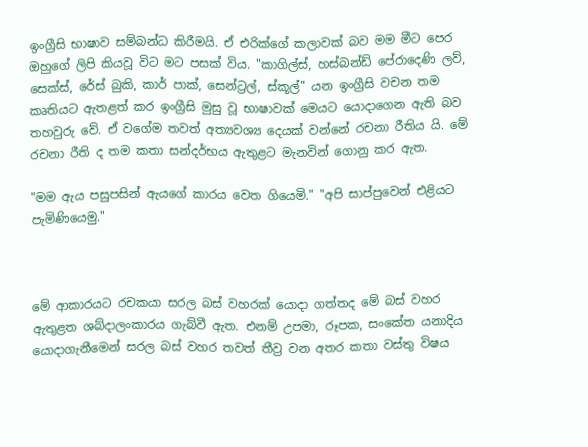ඉංග්‍රීසි භාෂාව සම්බන්ධ කිරීමයි. ඒ එරික්ගේ කලාවක් බව මම මීට පෙර ඔහුගේ ලිපි කියවූ විට මට පසක් විය. "කාගිල්ස්, හස්බන්ඩ් පේරාදෙණි ලව්, සෙක්ස්, රේස් බුකි, කාර් පාක්, සෙන්ට්‍රල්, ස්කූල්" යන ඉංග්‍රීසි වචන තම කෘතියට ඇතළත් කර ඉංග්‍රීසි මුසු වූ භාෂාවක් මෙයට යොදාගෙන ඇති බව තහවුරු වේ. ඒ වගේම තවත් අත්‍යවශ්‍ය දෙයක් වන්නේ රචනා රීතිය යි. මේ රචනා රීති ද තම කතා සන්දර්භය ඇතුළට මැනවින් ගොනු කර ඇත.

"මම ඇය පසුපසින් ඇයගේ කාරය වෙත ගියෙමි." "අපි සාප්පුවෙන් එළියට පැමිණියෙමු."



මේ ආකාරයට රචකයා සරල බස් වහරක් යොදා ගත්තද මේ බස් වහර ඇතුළත ශබ්දාලංකාරය ගැබ්වී ඇත. එනම් උපමා, රූපක, සංකේත යනාදිය යොදාගැනීමෙන් සරල බස් වහර තවත් තීව්‍ර වන අතර කතා වස්තු විෂය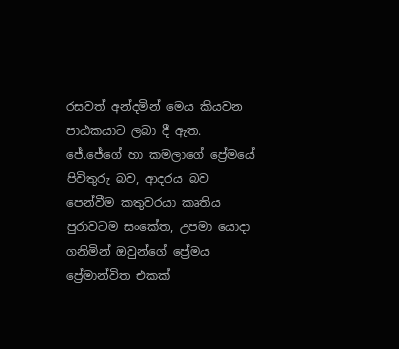රසවත් අන්දමින් මෙය කියවන පාඨකයාට ලබා දී ඇත. ජේ.ජේගේ හා කමලාගේ ප්‍රේමයේ පිවිතුරු බව, ආදරය බව පෙන්වීම කතුවරයා කෘතිය පුරාවටම සංකේත, උපමා යොදා ගනිමින් ඔවුන්ගේ ප්‍රේමය ප්‍රේමාන්විත එකක්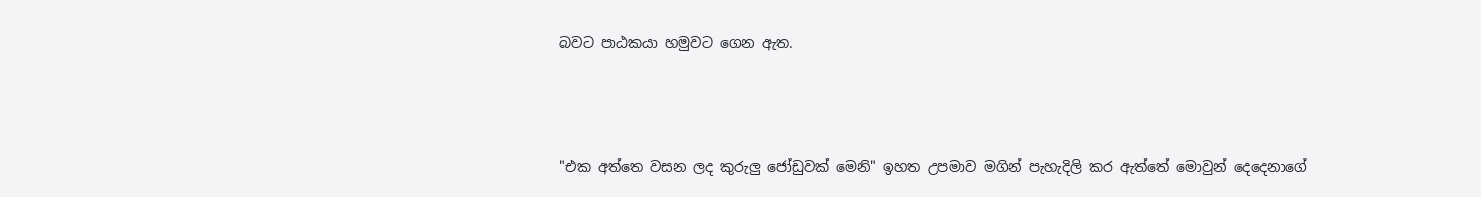බවට පාඨකයා හමුවට ගෙන ඇත.



"එක අත්තෙ වසන ලද කුරුලු ජෝඩුවක් මෙනි" ඉහත උපමාව මගින් පැහැදිලි කර ඇත්තේ මොවුන් දෙදෙනාගේ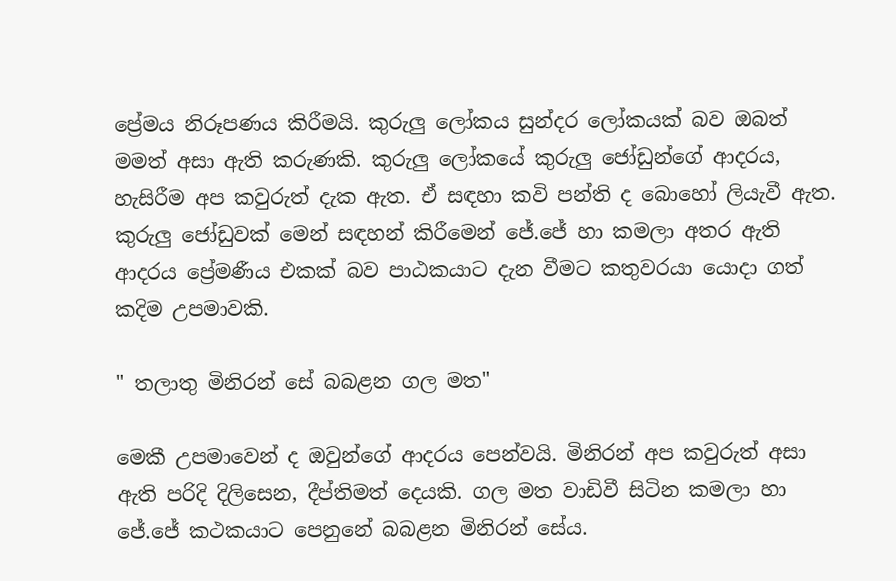ප්‍රේමය නිරූපණය කිරීමයි. කුරුලු ලෝකය සුන්දර ලෝකයක් බව ඔබත් මමත් අසා ඇති කරුණකි. කුරුලු ලෝකයේ කුරුලු ජෝඩුන්ගේ ආදරය, හැසිරීම අප කවුරුත් දැක ඇත. ඒ සඳහා කවි පන්ති ද බොහෝ ලියැවී ඇත. කුරුලු ජෝඩුවක් මෙන් සඳහන් කිරීමෙන් ජේ.ජේ හා කමලා අතර ඇති ආදරය ප්‍රේමණීය එකක් බව පාඨකයාට දැන වීමට කතුවරයා යොදා ගත් කදිම උපමාවකි.

" තලාතු මිනිරන් සේ බබළන ගල මත"

මෙකී උපමාවෙන් ද ඔවුන්ගේ ආදරය පෙන්වයි. මිනිරන් අප කවුරුත් අසා ඇති පරිදි දිලිසෙන, දීප්තිමත් දෙයකි. ගල මත වාඩිවී සිටින කමලා හා ජේ.ජේ කථකයාට පෙනුනේ බබළන මිනිරන් සේය.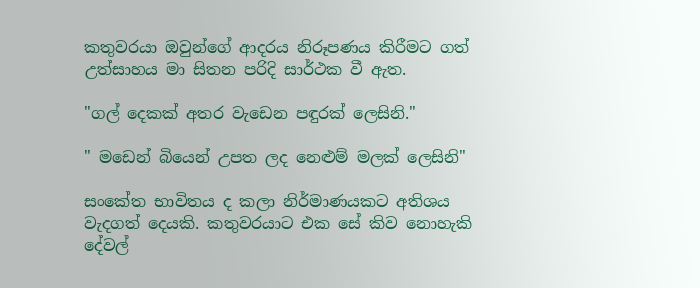කතුවරයා ඔවුන්ගේ ආදරය නිරූපණය කිරීමට ගත් උත්සාහය මා සිතන පරිදි සාර්ථක වී ඇත.

"ගල් දෙකක් අතර වැඩෙන පඳුරක් ලෙසිනි."

" මඩෙන් බියෙන් උපත ලද නෙළුම් මලක් ලෙසිනි"

සංකේත භාවිතය ද කලා නිර්මාණයකට අතිශය වැදගත් දෙයකි. කතුවරයාට එක සේ කිව නොහැකි දේවල්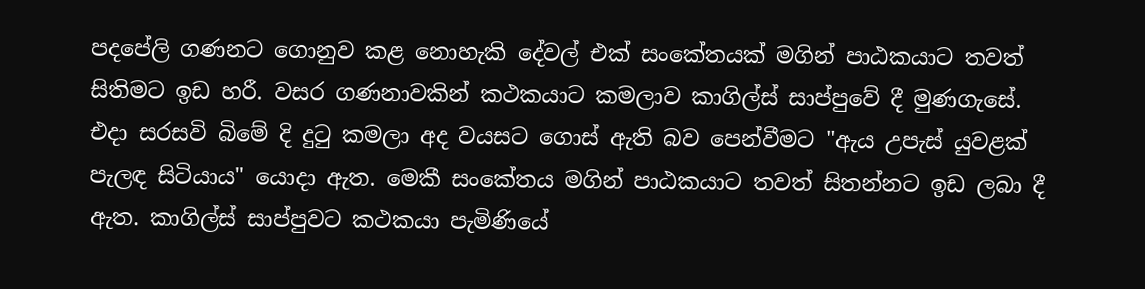පදපේලි ගණනට ගොනුව කළ නොහැකි දේවල් එක් සංකේතයක් මගින් පාඨකයාට තවත් සිතිමට ඉඩ හරී. වසර ගණනාවකින් කථකයාට කමලාව කාගිල්ස් සාප්පුවේ දී මුණගැසේ. එදා සරසවි බිමේ දි දුටු කමලා අද වයසට ගොස් ඇති බව පෙන්වීමට "ඇය උපැස් යුවළක් පැලඳ සිටියාය" යොදා ඇත. මෙකී සංකේතය මගින් පාඨකයාට තවත් සිතන්නට ඉඩ ලබා දී ඇත. කාගිල්ස් සාප්පුවට කථකයා පැමිණියේ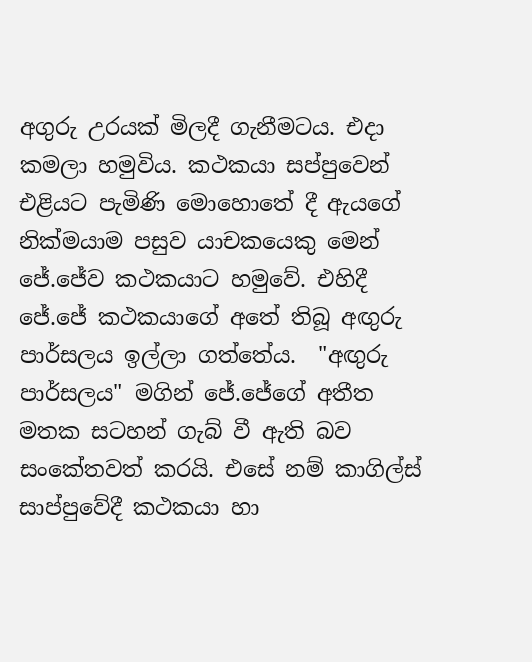අගුරු උරයක් මිලදී ගැනීමටය. එදා කමලා හමුවිය. කථකයා සප්පුවෙන් එළියට පැමිණි මොහොතේ දී ඇයගේ නික්මයාම පසුව යාචකයෙකු මෙන් ජේ.ජේව කථකයාට හමුවේ. එහිදී ජේ.ජේ කථකයාගේ අතේ තිබූ අඟුරු පාර්සලය ඉල්ලා ගත්තේය.  "අඟුරු පාර්සලය" මගින් ජේ.ජේගේ අතීත මතක සටහන් ගැබ් වී ඇති බව සංකේතවත් කරයි. එසේ නම් කාගිල්ස් සාප්පුවේදී කථකයා හා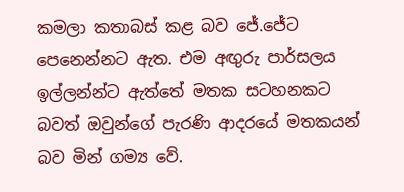කමලා කතාබස් කළ බව ජේ.ජේට පෙනෙන්නට ඇත. එම අඟුරු පාර්සලය ඉල්ලන්න්ට ඇත්තේ මතක සටහනකට බවත් ඔවුන්ගේ පැරණි ආදරයේ මතකයන් බව මින් ගම්‍ය වේ.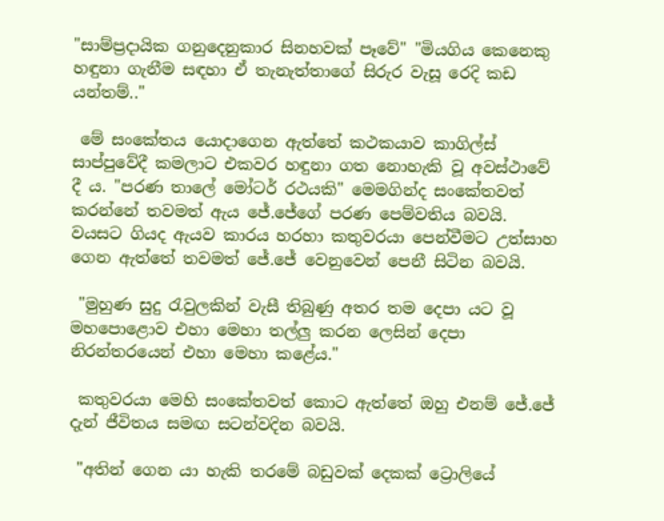"සාම්ප්‍රදායික ගනුදෙනුකාර සිනහවක් පෑවේ" "මියගිය කෙනෙකු හඳුනා ගැනීම සඳහා ඒ තැනැත්තාගේ සිරුර වැසූ රෙදි කඩ යන්තම්.."

 මේ සංකේතය යොදාගෙන ඇත්තේ කථකයාව කාගිල්ස් සාප්පුවේදී කමලාට එකවර හඳුනා ගත නොහැකි වූ අවස්ථාවේ දී ය. "පරණ තාලේ මෝටර් රථයකි" මෙමගින්ද සංකේතවත් කරන්නේ තවමත් ඇය ජේ.ජේගේ පරණ පෙම්වතිය බවයි. වයසට ගියද ඇයව කාරය හරහා කතුවරයා පෙන්වීමට උත්සාහ ගෙන ඇත්තේ තවමත් ජේ.ජේ වෙනුවෙන් පෙනී සිටින බවයි.

 "මුහුණ සුදු රැවුලකින් වැසී තිබුණු අතර තම දෙපා යට වූ මහපොළොව එහා මෙහා තල්ලු කරන ලෙසින් දෙපා නිරන්තරයෙන් එහා මෙහා කළේය."

 කතුවරයා මෙහි සංකේතවත් කොට ඇත්තේ ඔහු එනම් ජේ.ජේ දැන් ජීවිතය සමඟ සටන්වදින බවයි.

 "අතින් ගෙන යා හැකි තරමේ බඩුවක් දෙකක් ට්‍රොලියේ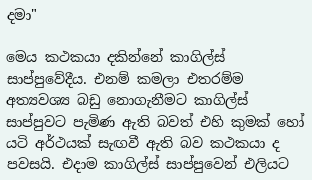දමා"

මෙය කථකයා දකින්නේ කාගිල්ස් සාප්පුවේදීය. එනම් කමලා එතරම්ම අත්‍යවශ්‍ය බඩු නොගැනීමට කාගිල්ස් සාප්පුවට පැමිණ ඇති බවත් එහි කුමක් හෝ යටි අර්ථයක් සැඟවී ඇති බව කථකයා ද පවසයි. එදාම කාගිල්ස් සාප්පුවෙන් එලියට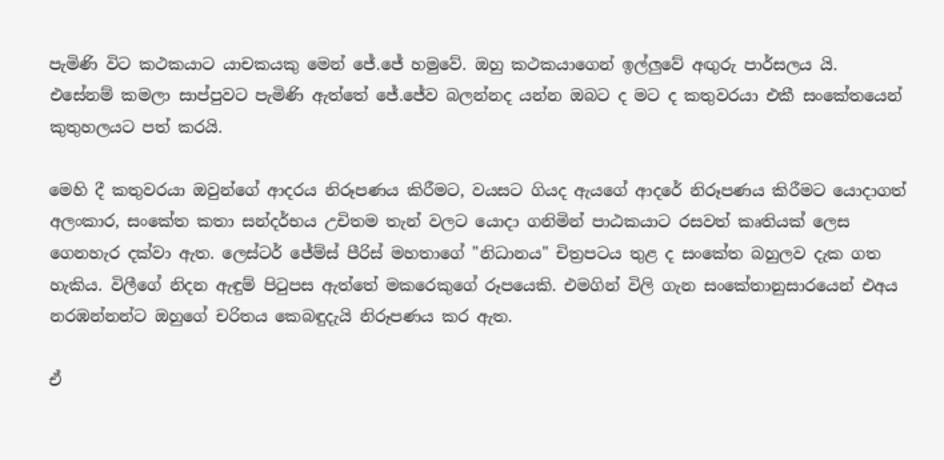පැමිණි විට කථකයාට යාචකයකු මෙන් ජේ.ජේ හමුවේ. ඔහු කථකයාගෙන් ඉල්ලුවේ අඟුරු පාර්සලය යි. එසේනම් කමලා සාප්පුවට පැමිණි ඇත්තේ ජේ.ජේව බලන්නද යන්න ඔබට ද මට ද කතුවරයා එකී සංකේතයෙන් කුතුහලයට පත් කරයි.

මෙහි දී කතුවරයා ඔවුන්ගේ ආදරය නිරූපණය කිරීමට, වයසට ගියද ඇයගේ ආදරේ නිරූපණය කිරීමට යොදාගත් අලංකාර, සංකේත කතා සන්දර්භය උචිතම තැන් වලට යොදා ගනිමින් පාඨකයාට රසවත් කෘතියක් ලෙස ගෙනහැර දක්වා ඇත. ලෙස්ටර් ජේම්ස් පීරිස් මහතාගේ "නිධානය" චිත්‍රපටය තුළ ද සංකේත බහුලව දැක ගත හැකිය. විලීගේ නිදන ඇඳුම් පිටුපස ඇත්තේ මකරෙකුගේ රූපයෙකි. එමගින් විලි ගැන සංකේතානුසාරයෙන් එඅය නරඹන්නන්ට ඔහුගේ චරිතය කෙබඳුදැයි නිරූපණය කර ඇත.

ඒ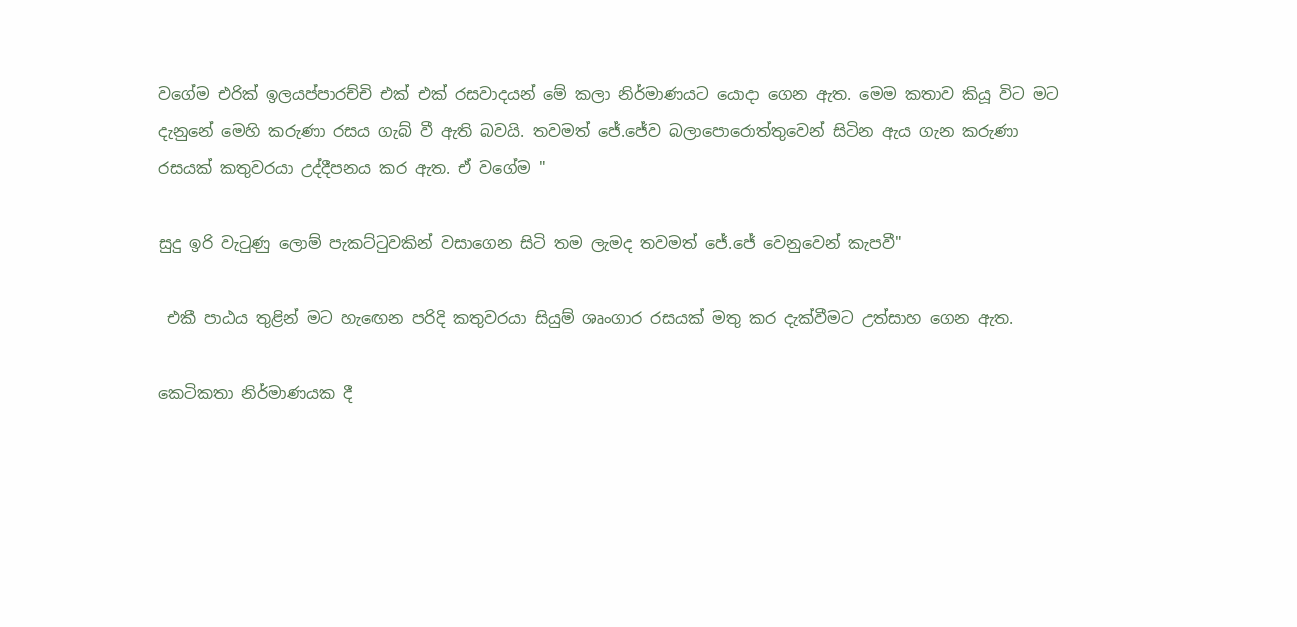වගේම එරික් ඉලයප්පාරච්චි එක් එක් රසවාදයන් මේ කලා නිර්මාණයට යොදා ගෙන ඇත. මෙම කතාව කියූ විට මට දැනුනේ මෙහි කරුණා රසය ගැබ් වී ඇති බවයි. තවමත් ජේ.ජේව බලාපොරොත්තුවෙන් සිටින ඇය ගැන කරුණා රසයක් කතුවරයා උද්දීපනය කර ඇත. ඒ වගේම "

සුදු ඉරි වැටුණු ලොම් පැකට්ටුවකින් වසාගෙන සිටි තම ලැමද තවමත් ජේ.ජේ වෙනුවෙන් කැපවී"

 එකී පාඨය තුළින් මට හැඟෙන පරිදි කතුවරයා සියුම් ශෘංගාර රසයක් මතු කර දැක්වීමට උත්සාහ ගෙන ඇත.

කෙටිකතා නිර්මාණයක දී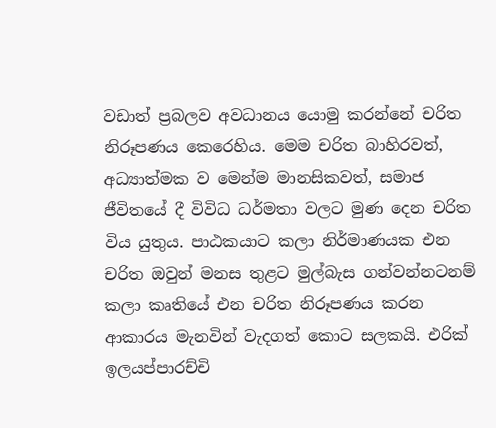වඩාත් ප්‍රබලව අවධානය යොමු කරන්නේ චරිත නිරූපණය කෙරෙහිය. මෙම චරිත බාහිරවත්, අධ්‍යාත්මක ව මෙන්ම මානසිකවත්, සමාජ ජීවිතයේ දී විවිධ ධර්මතා වලට මුණ දෙන චරිත විය යුතුය. පාඨකයාට කලා නිර්මාණයක එන චරිත ඔවුන් මනස තුළට මුල්බැස ගන්වන්නටනම් කලා කෘතියේ එන චරිත නිරූපණය කරන ආකාරය මැනවින් වැදගත් කොට සලකයි. එරික් ඉලයප්පාරච්චි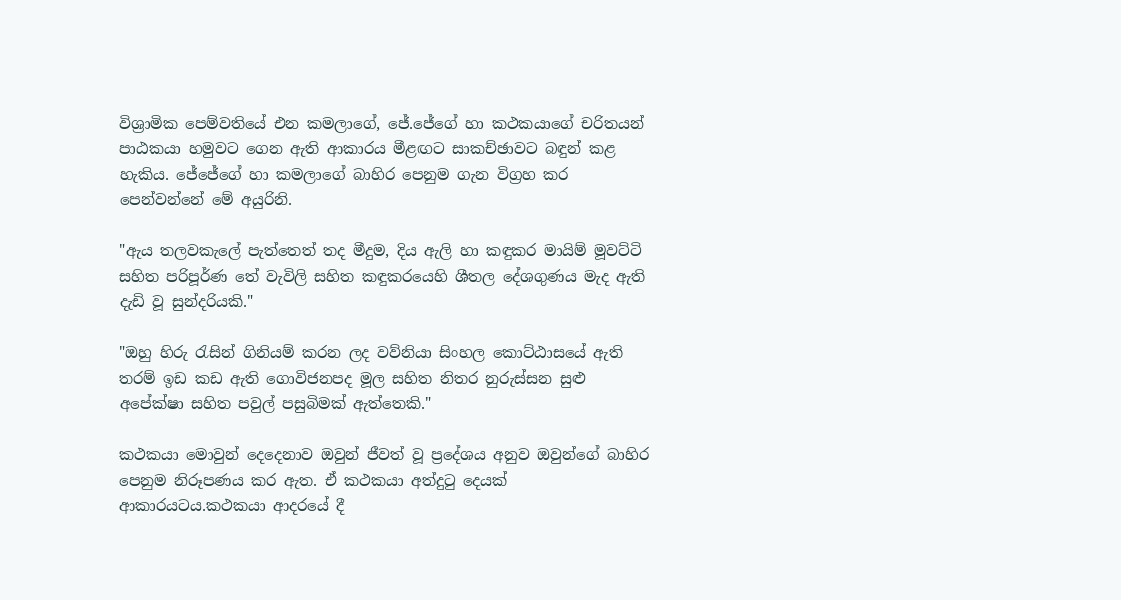විශ්‍රාමික පෙම්වතියේ එන කමලාගේ, ජේ.ජේගේ හා කථකයාගේ චරිතයන් පාඨකයා හමුවට ගෙන ඇති ආකාරය මීළඟට සාකච්ඡාවට බඳුන් කළ හැකිය. ජේජේගේ හා කමලාගේ බාහිර පෙනුම ගැන විග්‍රහ කර පෙන්වන්නේ මේ අයුරිනි.

"ඇය තලවකැලේ පැත්තෙත් තද මීදුම, දිය ඇලි හා කඳුකර මායිම් මූවට්ටි සහිත පරිපූර්ණ තේ වැවිලි සහිත කඳුකරයෙහි ශීතල දේශගුණය මැද ඇති දැඩි වූ සුන්දරියකි."

"ඔහු හිරු රැසින් ගිනියම් කරන ලද වව්නියා සිංහල කොට්ඨාසයේ ඇති තරම් ඉඩ කඩ ඇති ගොවිජනපද මූල සහිත නිතර නුරුස්සන සුළු අපේක්ෂා සහිත පවුල් පසුබිමක් ඇත්තෙකි."

කථකයා මොවුන් දෙදෙනාව ඔවුන් ජීවත් වූ ප්‍රදේශය අනුව ඔවුන්ගේ බාහිර පෙනුම නිරූපණය කර ඇත. ඒ කථකයා අත්දුටු දෙයක් ආකාරයටය.කථකයා ආදරයේ දී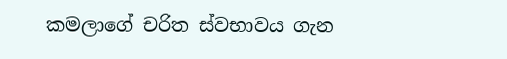කමලාගේ චරිත ස්වභාවය ගැන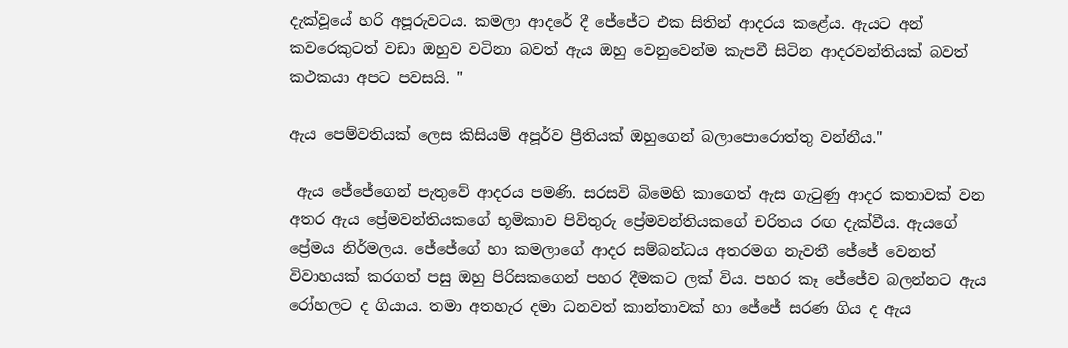දැක්වූයේ හරි අපූරුවටය. කමලා ආදරේ දී ජේජේට එක සිතින් ආදරය කළේය. ඇයට අන් කවරෙකුටත් වඩා ඔහුව වටිනා බවත් ඇය ඔහු වෙනුවෙන්ම කැපවී සිටින ආදරවන්තියක් බවත් කථකයා අපට පවසයි. "

ඇය පෙම්වතියක් ලෙස කිසියම් අපූර්ව ප්‍රීතියක් ඔහුගෙන් බලාපොරොත්තු වන්නීය."

 ඇය ජේජේගෙන් පැතුවේ ආදරය පමණි. සරසවි බිමෙහි කාගෙත් ඇස ගැටුණු ආදර කතාවක් වන අතර ඇය ප්‍රේමවන්තියකගේ භූමිකාව පිවිතුරු ප්‍රේමවන්තියකගේ චරිතය රඟ දැක්වීය. ඇයගේ ප්‍රේමය නිර්මලය. ජේජේගේ හා කමලාගේ ආදර සම්බන්ධය අතරමග නැවතී ජේජේ වෙනත් විවාහයක් කරගත් පසු ඔහු පිරිසකගෙන් පහර දීමකට ලක් විය. පහර කෑ ජේජේව බලන්නට ඇය රෝහලට ද ගියාය. තමා අතහැර දමා ධනවත් කාන්තාවක් හා ජේජේ සරණ ගිය ද ඇය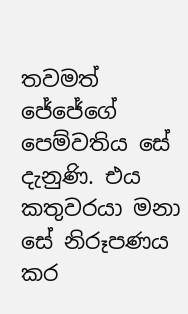තවමත් ජේජේගේ පෙම්වතිය සේ දැනුණි. එය කතුවරයා මනා සේ නිරූපණය කර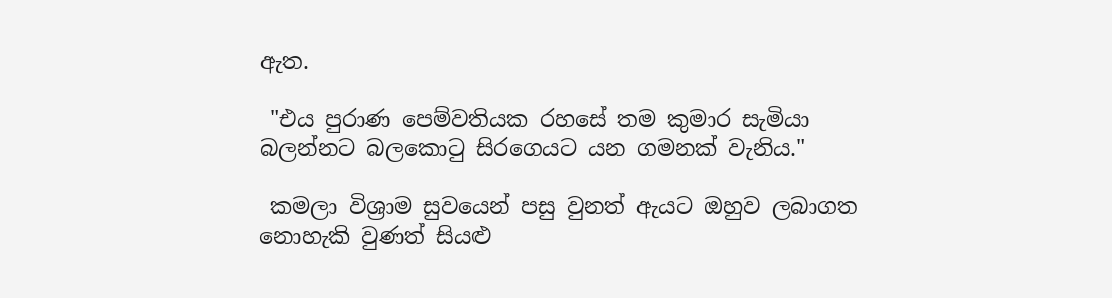ඇත.

 "එය පුරාණ පෙම්වතියක රහසේ තම කුමාර සැමියා බලන්නට බලකොටු සිරගෙයට යන ගමනක් වැනිය."

 කමලා විශ්‍රාම සුවයෙන් පසු වුනත් ඇයට ඔහුව ලබාගත නොහැකි වුණත් සියළු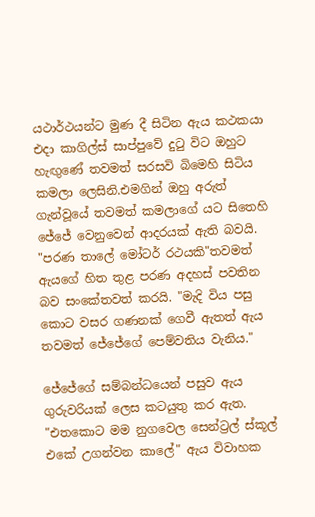යථාර්ථයන්ට මුණ දී සිටින ඇය කථකයා එදා කාගිල්ස් සාප්පුවේ දුටු විට ඔහුට හැඟුණේ තවමත් සරසවි බිමෙහි සිටිය කමලා ලෙසිනි.එමගින් ඔහු අරුත් ගැන්වූයේ තවමත් කමලාගේ යට සිතෙහි ජේජේ වෙනුවෙන් ආදරයක් ඇති බවයි. "පරණ තාලේ මෝටර් රථයකි"තවමත් ඇයගේ හිත තුළ පරණ අදහස් පවතින බව සංකේතවත් කරයි. "මැදි විය පසු කොට වසර ගණනක් ගෙවී ඇතත් ඇය තවමත් ජේජේගේ පෙම්වතිය වැනිය."

ජේජේගේ සම්බන්ධයෙන් පසුව ඇය ගුරුවරියක් ලෙස කටයුතු කර ඇත. "එතකොට මම නුගවෙල සෙන්ට්‍රල් ස්කූල් එකේ උගන්වන කාලේ" ඇය විවාහක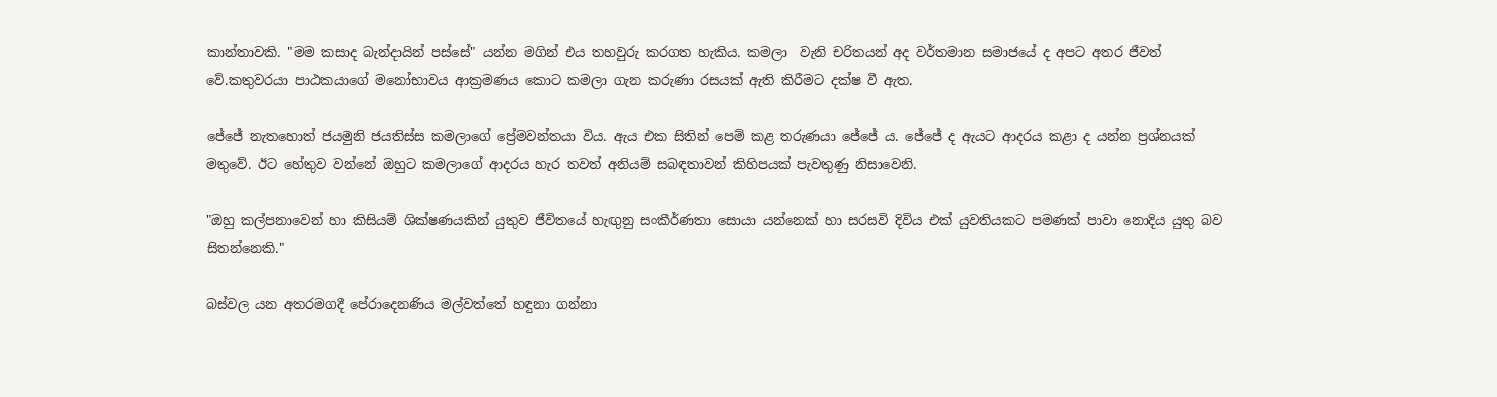කාන්තාවකි. "මම කසාද බැන්දායින් පස්සේ" යන්න මගින් එය තහවුරු කරගත හැකිය. කමලා  වැනි චරිතයන් අද වර්තමාන සමාජයේ ද අපට අතර ජීවත් වේ.කතුවරයා පාඨකයාගේ මනෝභාවය ආක්‍රමණය කොට කමලා ගැන කරුණා රසයක් ඇති කිරීමට දක්ෂ වී ඇත.

ජේජේ නැතහොත් ජයමුනි ජයතිස්ස කමලාගේ ප්‍රේමවන්තයා විය. ඇය එක සිතින් පෙම් කළ තරුණයා ජේජේ ය. ජේජේ ද ඇයට ආදරය කළා ද යන්න ප්‍රශ්නයක් මතුවේ. ඊට හේතුව වන්නේ ඔහුට කමලාගේ ආදරය හැර තවත් අනියම් සබඳතාවන් කිහිපයක් පැවතුණු නිසාවෙනි.

"ඔහු කල්පනාවෙන් හා කිසියම් ශික්ෂණයකින් යුතුව ජීවිතයේ හැඟුනු සංකීර්ණතා සොයා යන්නෙක් හා සරසවි දිවිය එක් යුවතියකට පමණක් පාවා නොදිය යුතු බව සිතන්නෙකි."

බස්වල යන අතරමගදී පේරාදෙනණිය මල්වත්තේ හඳුනා ගන්නා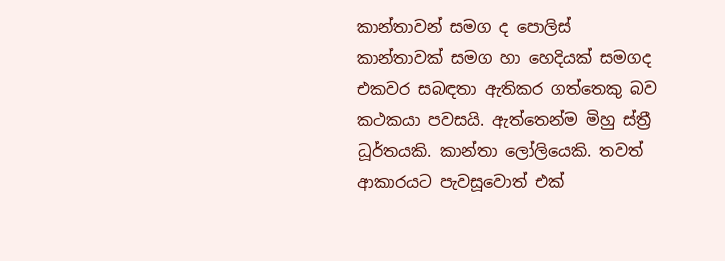කාන්තාවන් සමග ද පොලිස් කාන්තාවක් සමග හා හෙදියක් සමගද එකවර සබඳතා ඇතිකර ගත්තෙකු බව කථකයා පවසයි. ඇත්තෙන්ම මිහු ස්ත්‍රී ධූර්තයකි. කාන්තා ලෝලියෙකි. තවත් ආකාරයට පැවසූවොත් එක්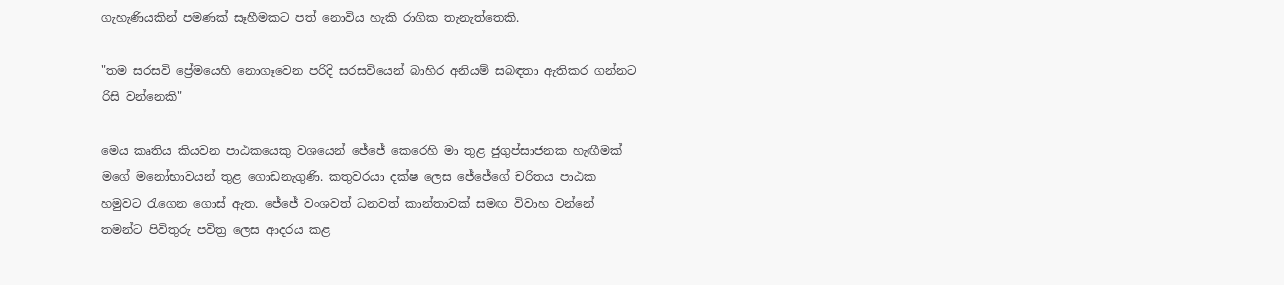ගැහැණියකින් පමණක් සෑහීමකට පත් නොවිය හැකි රාගික තැනැත්තෙකි.

"තම සරසවි ප්‍රේමයෙහි නොගෑවෙන පරිදි සරසවියෙන් බාහිර අනියම් සබඳතා ඇතිකර ගන්නට රිසි වන්නෙකි"

මෙය කෘතිය කියවන පාඨකයෙකු වශයෙන් ජේජේ කෙරෙහි මා තුළ ජුගුප්සාජනක හැඟීමක් මගේ මනෝභාවයන් තුළ ගොඩනැගුණි. කතුවරයා දක්ෂ ලෙස ජේජේගේ චරිතය පාඨක හමුවට රැගෙන ගොස් ඇත. ජේජේ වංශවත් ධනවත් කාන්තාවක් සමඟ විවාහ වන්නේ තමන්ට පිවිතුරු පවිත්‍ර ලෙස ආදරය කළ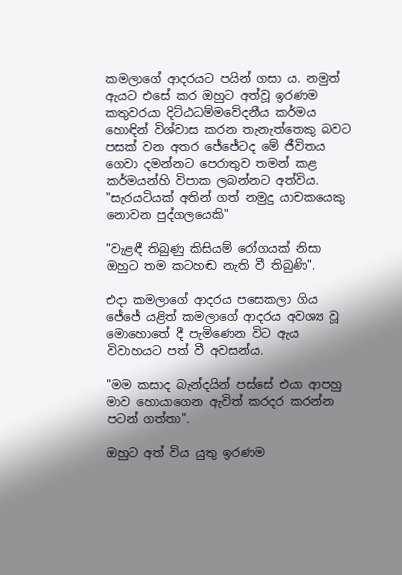කමලාගේ ආදරයට පයින් ගසා ය. නමුත් ඇයට එසේ කර ඔහුට අත්වූ ඉරණම කතුවරයා දිට්ඨධම්මවේදනීය කර්මය හොඳින් විශ්වාස කරන තැනැත්තෙකු බවට පසක් වන අතර ජේජේටද මේ ජීවිතය ගෙවා දමන්නට පෙරාතුව තමන් කළ කර්මයන්හි විපාක ලබන්නට අත්විය. "සැරයටියක් අතින් ගත් නමුදු යාචකයෙකු නොවන පුද්ගලයෙකි"

"වැළඳී තිබුණු කිසියම් රෝගයක් නිසා ඔහුට තම කටහඬ නැති වී තිබුණි".

එදා කමලාගේ ආදරය පසෙකලා ගිය ජේජේ යළිත් කමලාගේ ආදරය අවශ්‍ය වූ මොහොතේ දී පැමිණෙන විට ඇය විවාහයට පත් වී අවසන්ය.

"මම කසාද බැන්දයින් පස්සේ එයා ආපහු මාව හොයාගෙන ඇවිත් කරදර කරන්න පටන් ගත්තා".

ඔහුට අත් විය යුතු ඉරණම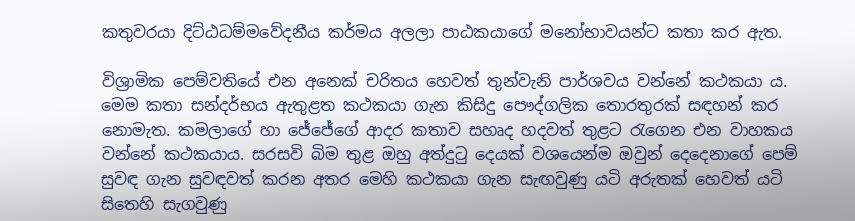කතුවරයා දිට්ඨධම්මවේදනීය කර්මය අලලා පාඨකයාගේ මනෝභාවයන්ට කතා කර ඇත.

විශ්‍රාමික පෙම්වතියේ එන අනෙක් චරිතය හෙවත් තුන්වැනි පාර්ශවය වන්නේ කථකයා ය. මෙම කතා සන්දර්භය ඇතුළත කථකයා ගැන කිසිදු පෞද්ගලික තොරතුරක් සඳහන් කර නොමැත. කමලාගේ හා ජේජේගේ ආදර කතාව සහෘද හදවත් තුළට රැගෙන එන වාහකය වන්නේ කථකයාය. සරසවි බිම තුළ ඔහු අත්දුටු දෙයක් වශයෙන්ම ඔවුන් දෙදෙනාගේ පෙම් සුවඳ ගැන සුවඳවත් කරන අතර මෙහි කථකයා ගැන සැඟවුණු යටි අරුතක් හෙවත් යටි සිතෙහි සැගවුණු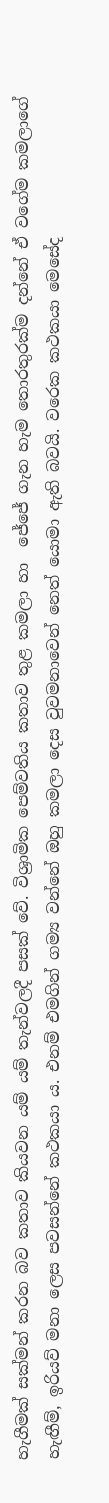හැගීමක් සක්මන් කරන බව කතාව කියවන යම් යම් තැන්වලදී පසක් වේ. විශ්‍රාමික පෙම්වතිය කතාව තුළ කමලා හා  ජේජේ ගැන හැම තොරතුරක්ම දන්නේ ඒ වගේම කමලාගේ හැඟීම්, ඉරියව් මනා ලෙස පවසන්නේ කථකයා ය. එනම් එමගින් ගම්‍ය වන්නේ ඔහු කමලා දෙස වුවමනාවෙන් නෙත් යොමා ඇති බවයි. වරෙක කථකයා මෙසේද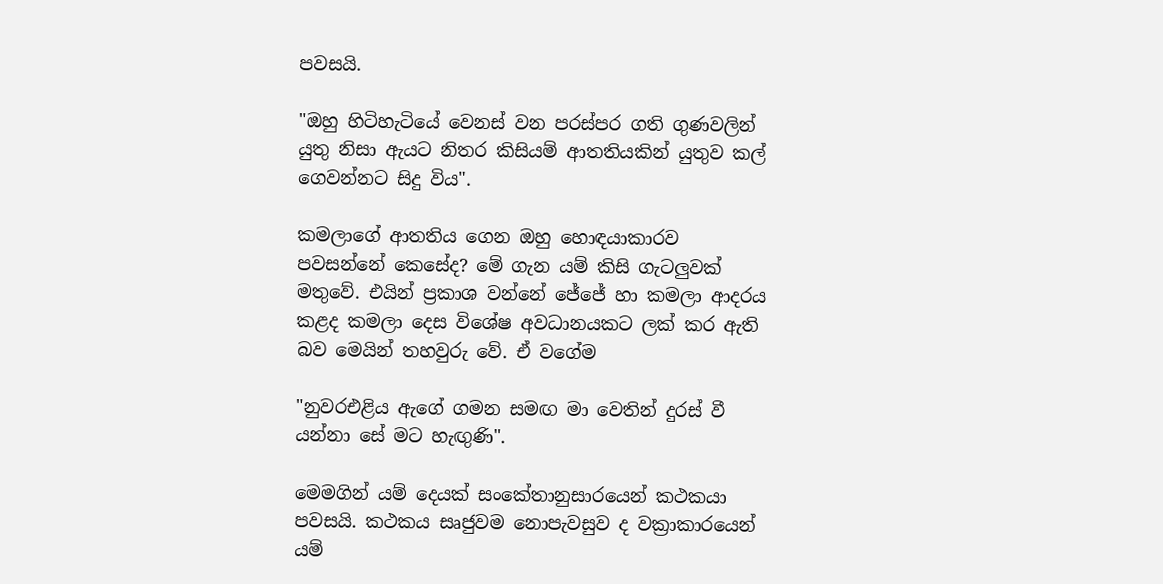පවසයි.

"ඔහු හිටිහැටියේ වෙනස් වන පරස්පර ගති ගුණවලින් යුතු නිසා ඇයට නිතර කිසියම් ආතතියකින් යුතුව කල් ගෙවන්නට සිදු විය".

කමලාගේ ආතතිය ගෙන ඔහු හොඳයාකාරව පවසන්නේ කෙසේද? මේ ගැන යම් කිසි ගැටලුවක් මතුවේ. එයින් ප්‍රකාශ වන්නේ ජේජේ හා කමලා ආදරය කළද කමලා දෙස විශේෂ අවධානයකට ලක් කර ඇති බව මෙයින් තහවුරු වේ. ඒ වගේම

"නුවරඑළිය ඇගේ ගමන සමඟ මා වෙතින් දුරස් වී යන්නා සේ මට හැඟුණි".

මෙමගින් යම් දෙයක් සංකේතානුසාරයෙන් කථකයා පවසයි. කථකය සෘජුවම නොපැවසුව ද වක්‍රාකාරයෙන් යම්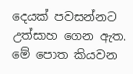දෙයක් පවසන්නට උත්සාහ ගෙන ඇත. මේ පොත කියවන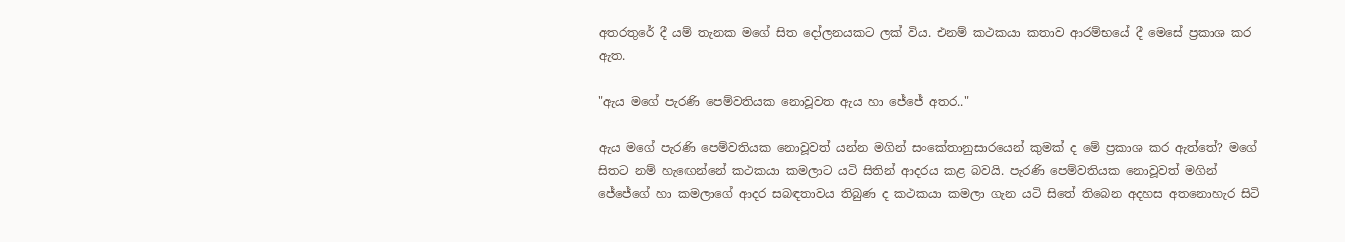අතරතුරේ දී යම් තැනක මගේ සිත දෝලනයකට ලක් විය. එනම් කථකයා කතාව ආරම්භයේ දී මෙසේ ප්‍රකාශ කර ඇත.

"ඇය මගේ පැරණි පෙම්වතියක නොවූවත ඇය හා ජේජේ අතර.."

ඇය මගේ පැරණි පෙම්වතියක නොවූවත් යන්න මගින් සංකේතානුසාරයෙන් කුමක් ද මේ ප්‍රකාශ කර ඇත්තේ? මගේ සිතට නම් හැඟෙන්නේ කථකයා කමලාට යටි සිතින් ආදරය කළ බවයි. පැරණි පෙම්වතියක නොවූවත් මගින් ජේජේගේ හා කමලාගේ ආදර සබඳතාවය තිබුණ ද කථකයා කමලා ගැන යටි සිතේ තිබෙන අදහස අතනොහැර සිටි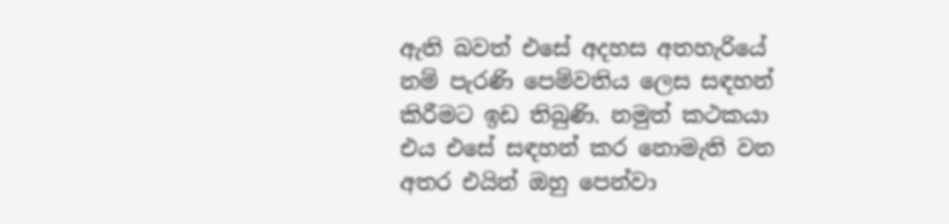ඇති බවත් එසේ අදහස අතහැරියේ නම් පැරණි පෙම්වතිය ලෙස සඳහන් කිරීමට ඉඩ තිබුණි. නමුත් කථකයා එය එසේ සඳහන් කර නොමැති වන අතර එයින් ඔහු පෙන්වා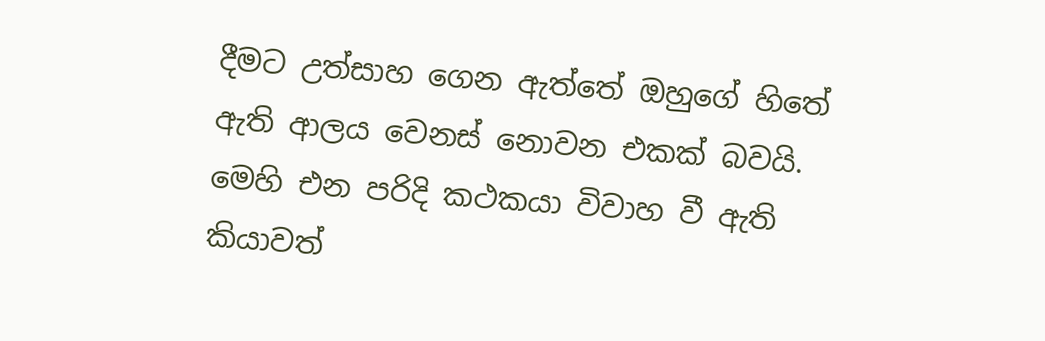දීමට උත්සාහ ගෙන ඇත්තේ ඔහුගේ හිතේ ඇති ආලය වෙනස් නොවන එකක් බවයි. මෙහි එන පරිදි කථකයා විවාහ වී ඇති කියාවත්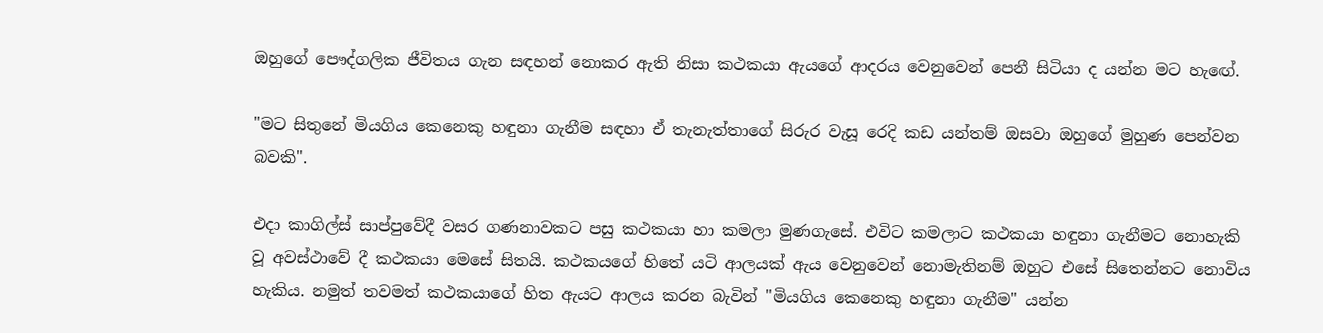ඔහුගේ පෞද්ගලික ජීවිතය ගැන සඳහන් නොකර ඇති නිසා කථකයා ඇයගේ ආදරය වෙනුවෙන් පෙනී සිටියා ද යන්න මට හැඟේ.

"මට සිතුනේ මියගිය කෙනෙකු හඳුනා ගැනීම සඳහා ඒ තැනැත්තාගේ සිරුර වැසූ රෙදි කඩ යන්තම් ඔසවා ඔහුගේ මුහුණ පෙන්වන බවකි".

එදා කාගිල්ස් සාප්පුවේදී වසර ගණනාවකට පසු කථකයා හා කමලා මුණගැසේ. එවිට කමලාට කථකයා හඳුනා ගැනීමට නොහැකි වූ අවස්ථාවේ දී කථකයා මෙසේ සිතයි. කථකයගේ හිතේ යටි ආලයක් ඇය වෙනුවෙන් නොමැතිනම් ඔහුට එසේ සිතෙන්නට නොවිය හැකිය. නමුත් තවමත් කථකයාගේ හිත ඇයට ආලය කරන බැවින් "මියගිය කෙනෙකු හඳුනා ගැනීම" යන්න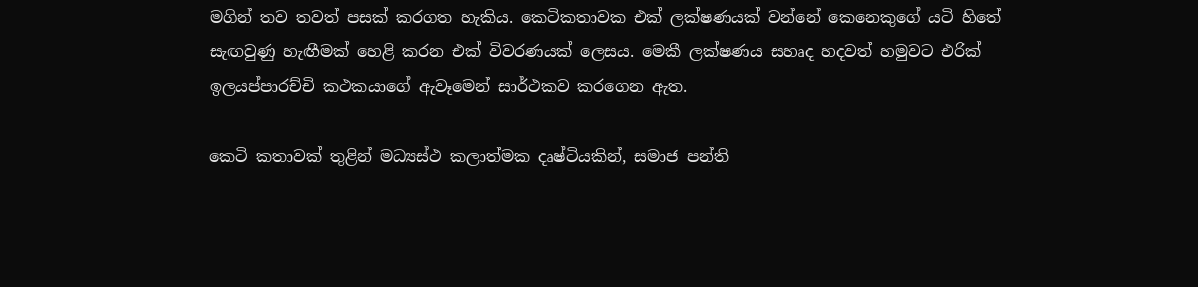මගින් තව තවත් පසක් කරගත හැකිය. කෙටිකතාවක එක් ලක්ෂණයක් වන්නේ කෙනෙකුගේ යටි හිතේ සැඟවුණු හැඟීමක් හෙළි කරන එක් විවරණයක් ලෙසය. මෙකී ලක්ෂණය සහෘද හදවත් හමුවට එරික් ඉලයප්පාරච්චි කථකයාගේ ඇවෑමෙන් සාර්ථකව කරගෙන ඇත.

කෙටි කතාවක් තුළින් මධ්‍යස්ථ කලාත්මක දෘෂ්ටියකින්, සමාජ පන්ති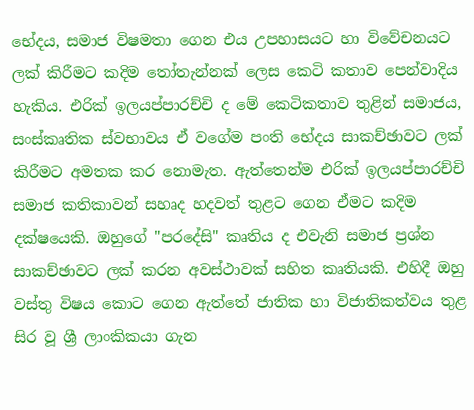භේදය, සමාජ විෂමතා ගෙන එය උපහාසයට හා විවේචනයට ලක් කිරීමට කදිම තෝතැන්නක් ලෙස කෙටි කතාව පෙන්වාදිය හැකිය. එරික් ඉලයප්පාරච්චි ද මේ කෙටිකතාව තුළින් සමාජය, සංස්කෘතික ස්වභාවය ඒ වගේම පංති භේදය සාකච්ඡාවට ලක් කිරීමට අමතක කර නොමැත. ඇත්තෙන්ම එරික් ඉලයප්පාරච්චි සමාජ කතිකාවන් සහෘද හදවත් තුළට ගෙන ඒමට කදිම දක්ෂයෙකි. ඔහුගේ "පරදේසි" කෘතිය ද එවැනි සමාජ ප්‍රශ්න සාකච්ඡාවට ලක් කරන අවස්ථාවක් සහිත කෘතියකි. එහිදී ඔහු වස්තු විෂය කොට ගෙන ඇත්තේ ජාතික හා විජාතිකත්වය තුළ සිර වූ ශ්‍රී ලාංකිකයා ගැන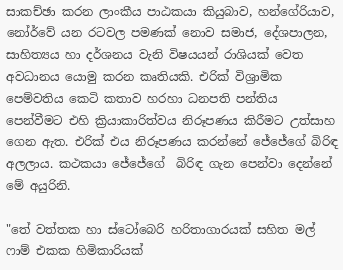සාකච්ඡා කරන ලාංකීය පාඨකයා කියුබාව, හන්ගේරියාව, නෝර්වේ යන රටවල පමණක් නොව සමාජ, දේශපාලන, සාහිත්‍යය හා දර්ශනය වැනි විෂයයන් රාශියක් වෙත අවධානය යොමු කරන කෘතියකි. එරික් විශ්‍රාමික පෙම්වතිය කෙටි කතාව හරහා ධනපති පන්තිය පෙන්වීමට එහි ක්‍රියාකාරිත්වය නිරූපණය කිරීමට උත්සාහ ගෙන ඇත. එරික් එය නිරූපණය කරන්නේ ජේජේගේ බිරිඳ අලලාය. කථකයා ජේජේගේ  බිරිඳ ගැන පෙන්වා දෙන්නේ මේ අයුරිනි.

"තේ වත්තක හා ස්ටෝබෙරි හරිතාගාරයක් සහිත මල් ෆාම් එකක හිමිකාරියක්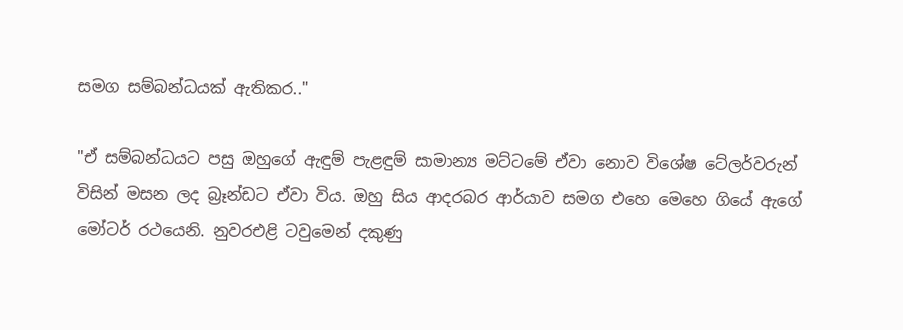සමග සම්බන්ධයක් ඇතිකර.."

"ඒ සම්බන්ධයට පසු ඔහුගේ ඇඳුම් පැළඳුම් සාමාන්‍ය මට්ටමේ ඒවා නොව විශේෂ ටේලර්වරුන් විසින් මසන ලද බ්‍රෑන්ඩට ඒවා විය. ඔහු සිය ආදරබර ආර්යාව සමග එහෙ මෙහෙ ගියේ ඇගේ මෝටර් රථයෙනි. නුවරඑළි ටවුමෙන් දකුණු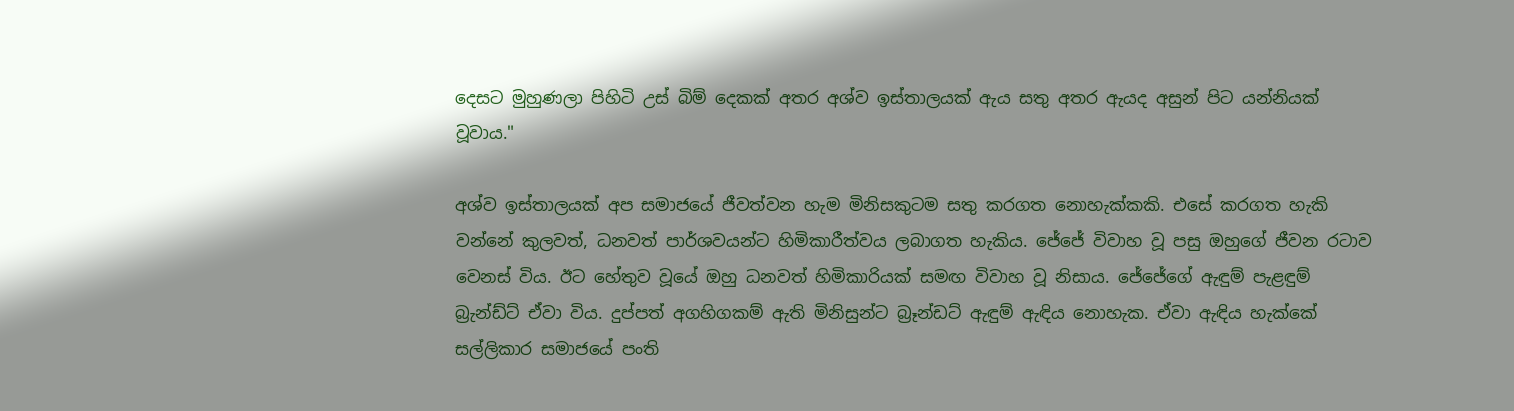දෙසට මුහුණලා පිහිටි උස් බිම් දෙකක් අතර අශ්ව ඉස්තාලයක් ඇය සතු අතර ඇයද අසුන් පිට යන්නියක් වූවාය."

අශ්ව ඉස්තාලයක් අප සමාජයේ ජීවත්වන හැම මිනිසකුටම සතු කරගත නොහැක්කකි. එසේ කරගත හැකි වන්නේ කුලවත්, ධනවත් පාර්ශවයන්ට හිමිකාරීත්වය ලබාගත හැකිය. ජේජේ විවාහ වූ පසු ඔහුගේ ජීවන රටාව වෙනස් විය. ඊට හේතුව වූයේ ඔහු ධනවත් හිමිකාරියක් සමඟ විවාහ වූ නිසාය. ජේජේගේ ඇඳුම් පැළඳුම් බ්‍රැන්ඩ්ට් ඒවා විය. දුප්පත් අගහිගකම් ඇති මිනිසුන්ට බ්‍රෑන්ඩට් ඇඳුම් ඇඳිය නොහැක. ඒවා ඇඳිය හැක්කේ සල්ලිකාර සමාජයේ පංති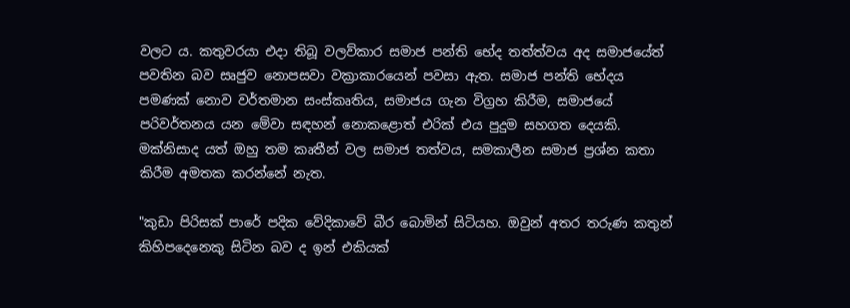වලට ය. කතුවරයා එදා තිබූ වලව්කාර සමාජ පන්ති භේද තත්ත්වය අද සමාජයේත් පවතින බව සෘජුව නොපසවා වක්‍රාකාරයෙන් පවසා ඇත. සමාජ පන්ති භේදය පමණක් නොව වර්තමාන සංස්කෘතිය, සමාජය ගැන විග්‍රහ කිරීම, සමාජයේ පරිවර්තනය යන මේවා සඳහන් නොකළොත් එරික් එය පුදුම සහගත දෙයකි. මක්නිසාද යත් ඔහු තම කෘතීන් වල සමාජ තත්වය, සමකාලීන සමාජ ප්‍රශ්න කතා කිරීම අමතක කරන්නේ නැත.

"කුඩා පිරිසක් පාරේ පදික වේදිකාවේ බීර බොමින් සිටියහ. ඔවුන් අතර තරුණ කතුන් කිහිපදෙනෙකු සිටින බව ද ඉන් එකියක්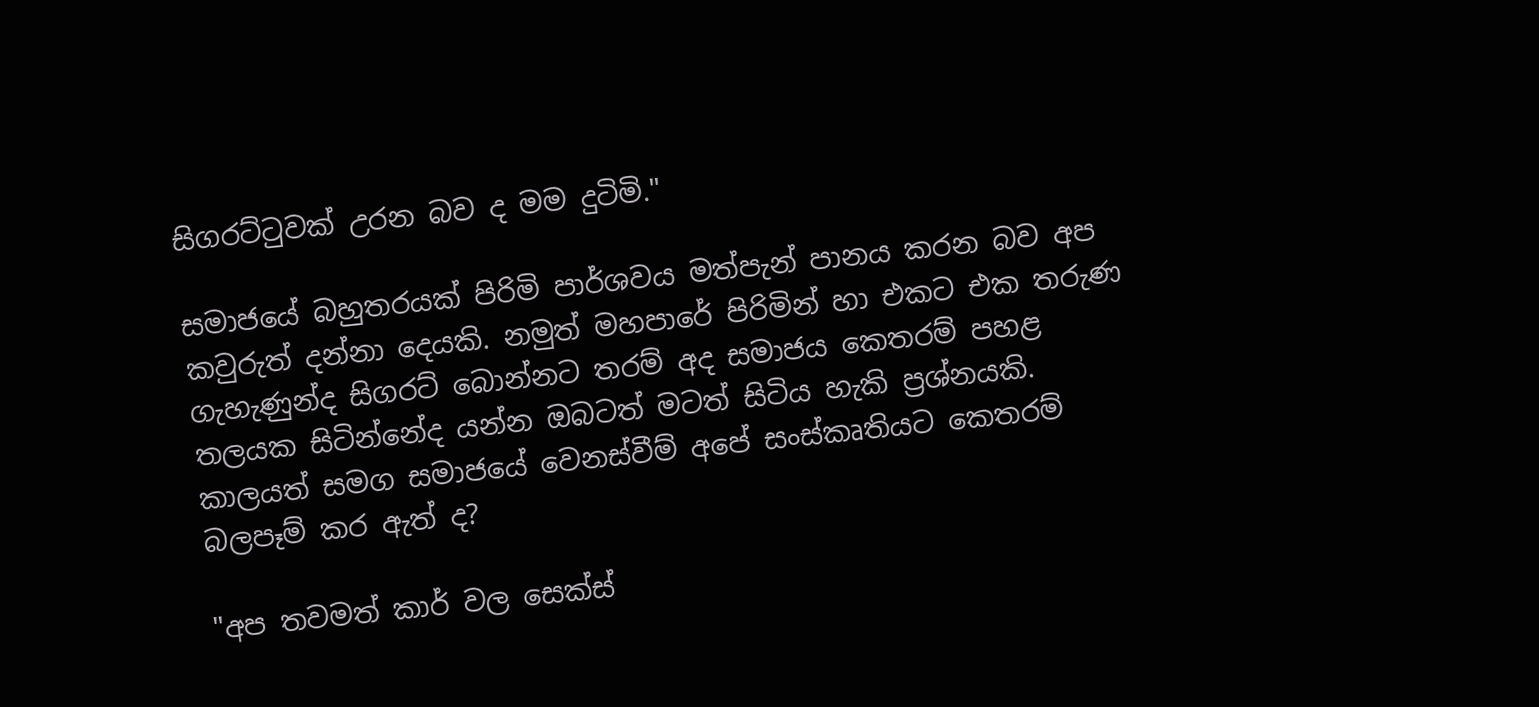සිගරට්ටුවක් උරන බව ද මම දුටිමි."

සමාජයේ බහුතරයක් පිරිමි පාර්ශවය මත්පැන් පානය කරන බව අප කවුරුත් දන්නා දෙයකි. නමුත් මහපාරේ පිරිමින් හා එකට එක තරුණ ගැහැණුන්ද සිගරට් බොන්නට තරම් අද සමාජය කෙතරම් පහළ තලයක සිටින්නේද යන්න ඔබටත් මටත් සිටිය හැකි ප්‍රශ්නයකි. කාලයත් සමග සමාජයේ වෙනස්වීම් අපේ සංස්කෘතියට කෙතරම් බලපෑම් කර ඇත් ද?

"අප තවමත් කාර් වල සෙක්ස්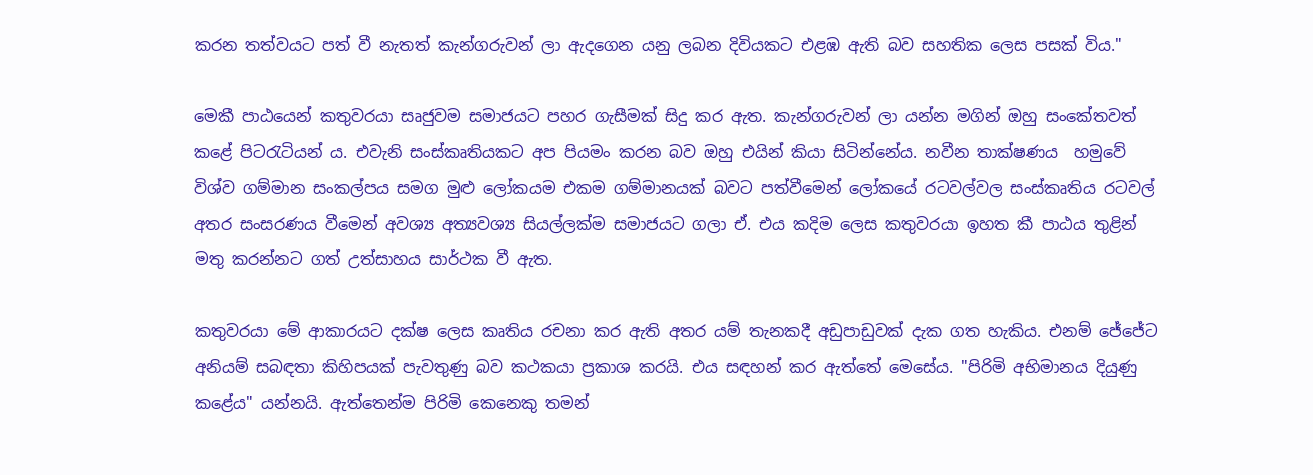කරන තත්වයට පත් වී නැතත් කැන්ගරුවන් ලා ඇදගෙන යනු ලබන දිවියකට එළඹ ඇති බව සහතික ලෙස පසක් විය."

මෙකී පාඨයෙන් කතුවරයා සෘජුවම සමාජයට පහර ගැසීමක් සිදු කර ඇත. කැන්ගරුවන් ලා යන්න මගින් ඔහු සංකේතවත් කළේ පිටරැටියන් ය. එවැනි සංස්කෘතියකට අප පියමං කරන බව ඔහු එයින් කියා සිටින්නේය. නවීන තාක්ෂණය  හමුවේ විශ්ව ගම්මාන සංකල්පය සමග මුළු ලෝකයම එකම ගම්මානයක් බවට පත්වීමෙන් ලෝකයේ රටවල්වල සංස්කෘතිය රටවල් අතර සංසරණය වීමෙන් අවශ්‍ය අත්‍යවශ්‍ය සියල්ලක්ම සමාජයට ගලා ඒ. එය කදිම ලෙස කතුවරයා ඉහත කී පාඨය තුළින් මතු කරන්නට ගත් උත්සාහය සාර්ථක වී ඇත.

කතුවරයා මේ ආකාරයට දක්ෂ ලෙස කෘතිය රචනා කර ඇති අතර යම් තැනකදී අඩුපාඩුවක් දැක ගත හැකිය. එනම් ජේජේට අනියම් සබඳතා කිහිපයක් පැවතුණු බව කථකයා ප්‍රකාශ කරයි. එය සඳහන් කර ඇත්තේ මෙසේය. "පිරිමි අභිමානය දියුණු කළේය" යන්නයි. ඇත්තෙන්ම පිරිමි කෙනෙකු තමන්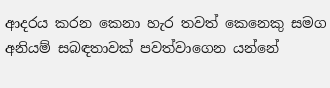ආදරය කරන කෙනා හැර තවත් කෙනෙකු සමග අනියම් සබඳතාවක් පවත්වාගෙන යන්නේ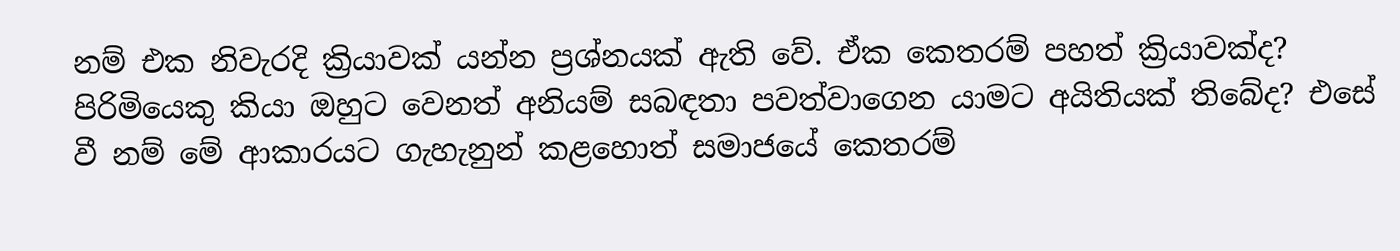නම් එක නිවැරදි ක්‍රියාවක් යන්න ප්‍රශ්නයක් ඇති වේ. ඒක කෙතරම් පහත් ක්‍රියාවක්ද? පිරිමියෙකු කියා ඔහුට වෙනත් අනියම් සබඳතා පවත්වාගෙන යාමට අයිතියක් තිබේද? එසේ වී නම් මේ ආකාරයට ගැහැනුන් කළහොත් සමාජයේ කෙතරම්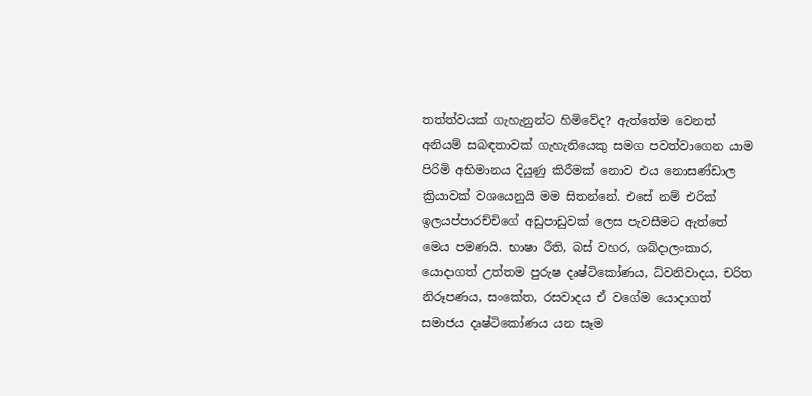තත්ත්වයක් ගැහැනුන්ට හිමිවේද? ඇත්තේම වෙනත් අනියම් සබඳතාවක් ගැහැනියෙකු සමග පවත්වාගෙන යාම පිරිමි අභිමානය දියුණු කිරීමක් නොව එය නොසණ්ඩාල ක්‍රියාවක් වශයෙනුයි මම සිතන්නේ. එසේ නම් එරික් ඉලයප්පාරච්චිගේ අඩුපාඩුවක් ලෙස පැවසීමට ඇත්තේ මෙය පමණයි. භාෂා රීති, බස් වහර, ශබ්දාලංකාර, යොදාගත් උත්තම පුරුෂ දෘෂ්ටිකෝණය, ධ්වනිවාදය, චරිත නිරූපණය, සංකේත, රසවාදය ඒ වගේම යොදාගත් සමාජය දෘෂ්ටිකෝණය යන සෑම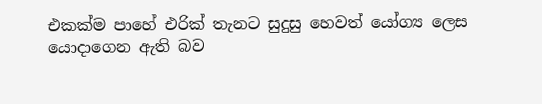එකක්ම පාහේ එරික් තැනට සුදුසු හෙවත් යෝග්‍ය ලෙස යොදාගෙන ඇති බව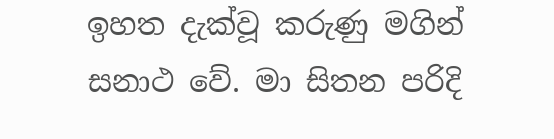ඉහත දැක්වූ කරුණු මගින් සනාථ වේ. මා සිතන පරිදි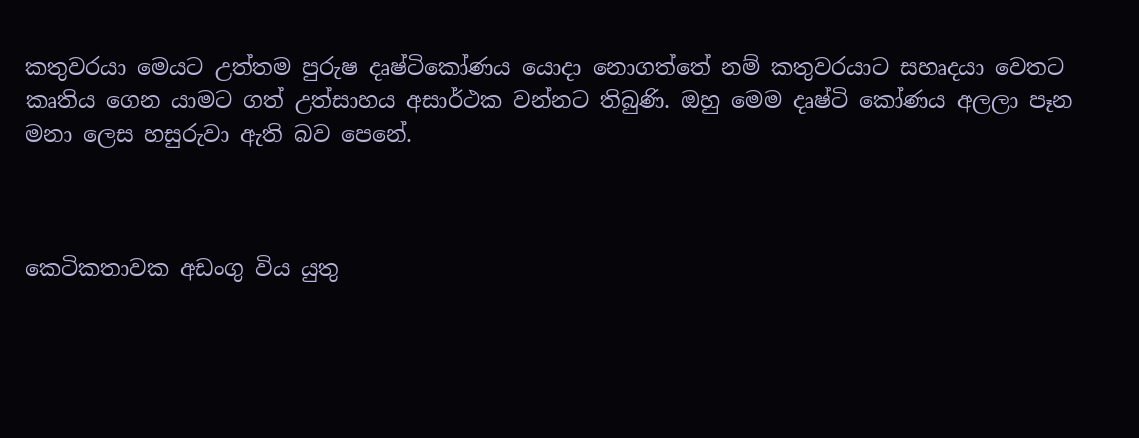කතුවරයා මෙයට උත්තම පුරුෂ දෘෂ්ටිකෝණය යොදා නොගත්තේ නම් කතුවරයාට සහෘදයා වෙතට කෘතිය ගෙන යාමට ගත් උත්සාහය අසාර්ථක වන්නට තිබුණි. ඔහු මෙම දෘෂ්ටි කෝණය අලලා පෑන මනා ලෙස හසුරුවා ඇති බව පෙනේ.



කෙටිකතාවක අඩංගු විය යුතු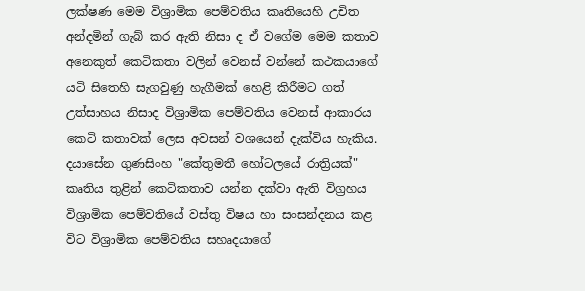ලක්ෂණ මෙම විශ්‍රාමික පෙම්වතිය කෘතියෙහි උචිත අන්දමින් ගැබ් කර ඇති නිසා ද ඒ වගේම මෙම කතාව අනෙකුත් කෙටිකතා වලින් වෙනස් වන්නේ කථකයාගේ යටි සිතෙහි සැගවුණු හැගීමක් හෙළි කිරීමට ගත් උත්සාහය නිසාද විශ්‍රාමික පෙම්වතිය වෙනස් ආකාරය කෙටි කතාවක් ලෙස අවසන් වශයෙන් දැක්විය හැකිය. දයාසේන ගුණසිංහ "කේතුමතී හෝටලයේ රාත්‍රියක්" කෘතිය තුළින් කෙටිකතාව යන්න දක්වා ඇති විග්‍රහය විශ්‍රාමික පෙම්වතියේ වස්තු විෂය හා සංසන්දනය කළ විට විශ්‍රාමික පෙම්වතිය සහෘදයාගේ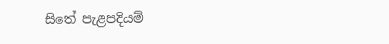සිතේ පැළපදියම්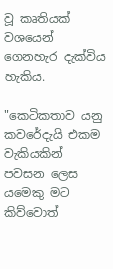වූ කෘතියක් වශයෙන් ගෙනහැර දැක්විය හැකිය.

"කෙටිකතාව යනු කවරේදැයි එකම වැකියකින් පවසන ලෙස යමෙකු මට කිව්වොත්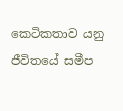කෙටිකතාව යනු ජීවිතයේ සමීප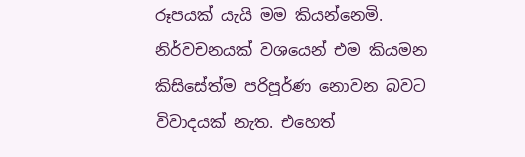රූපයක් යැයි මම කියන්නෙමි. නිර්වචනයක් වශයෙන් එම කියමන කිසිසේත්ම පරිපූර්ණ නොවන බවට විවාදයක් නැත. එහෙත්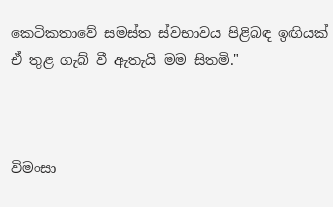කෙටිකතාවේ සමස්ත ස්වභාවය පිළිබඳ ඉඟියක් ඒ තුළ ගැබ් වී ඇතැයි මම සිතමි."



විමංසා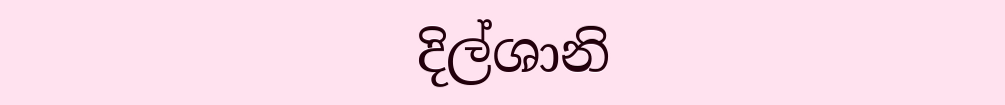දිල්ශානි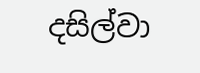දසිල්වා